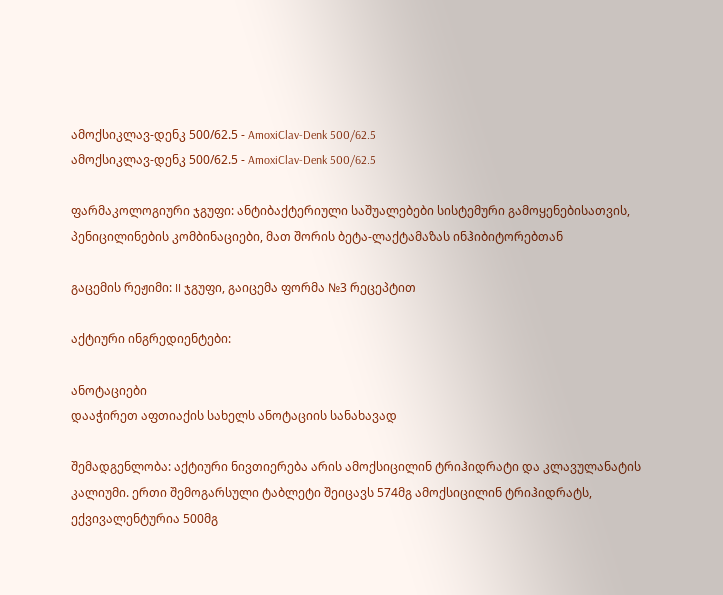ამოქსიკლავ-დენკ 500/62.5 - AmoxiClav-Denk 500/62.5
ამოქსიკლავ-დენკ 500/62.5 - AmoxiClav-Denk 500/62.5

ფარმაკოლოგიური ჯგუფი: ანტიბაქტერიული საშუალებები სისტემური გამოყენებისათვის, პენიცილინების კომბინაციები, მათ შორის ბეტა-ლაქტამაზას ინჰიბიტორებთან

გაცემის რეჟიმი: II ჯგუფი, გაიცემა ფორმა №3 რეცეპტით

აქტიური ინგრედიენტები:

ანოტაციები
დააჭირეთ აფთიაქის სახელს ანოტაციის სანახავად

შემადგენლობა: აქტიური ნივთიერება არის ამოქსიცილინ ტრიჰიდრატი და კლავულანატის კალიუმი. ერთი შემოგარსული ტაბლეტი შეიცავს 574მგ ამოქსიცილინ ტრიჰიდრატს, ექვივალენტურია 500მგ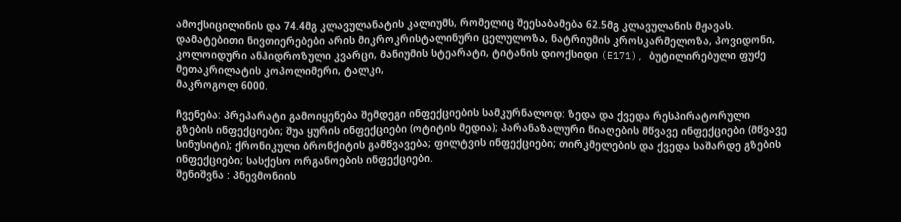ამოქსიცილინის და 74.4მგ კლავულანატის კალიუმს, რომელიც შეესაბამება 62.5მგ კლავულანის მჟავას. დამატებითი ნივთიერებები არის მიკროკრისტალინური ცელულოზა, ნატრიუმის კროსკარმელოზა, პოვიდონი, კოლოიდური ანჰიდროზული კვარცი, მანიუმის სტეარატი, ტიტანის დიოქსიდი (E171), ბუტილირებული ფუძე მეთაკრილატის კოპოლიმერი, ტალკი,
მაკროგოლ 6000.

ჩვენება: პრეპარატი გამოიყენება შემდეგი ინფექციების სამკურნალოდ: ზედა და ქვედა რესპირატორული გზების ინფექციები; შუა ყურის ინფექციები (ოტიტის მედია); პარანაზალური წიაღების მწვავე ინფექციები (მწვავე სინუსიტი); ქრონიკული ბრონქიტის გამწვავება; ფილტვის ინფექციები; თირკმელების და ქვედა საშარდე გზების ინფექციები; სასქესო ორგანოების ინფექციები.
შენიშვნა : პნევმონიის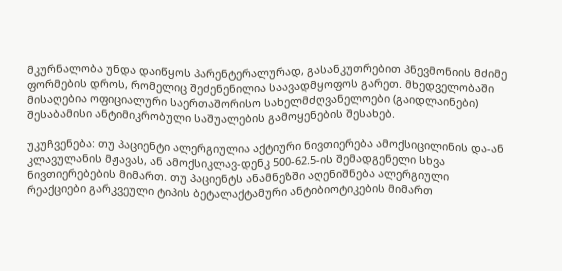მკურნალობა უნდა დაიწყოს პარენტერალურად, გასანკუთრებით პნევმონიის მძიმე ფორმების დროს, რომელიც შეძენენილია საავადმყოფოს გარეთ. მხედველობაში მისაღებია ოფიციალური საერთაშორისო სახელმძღვანელოები (გაიდლაინები) შესაბამისი ანტიმიკრობული საშუალების გამოყენების შესახებ.

უკუჩვენება: თუ პაციენტი ალერგიულია აქტიური ნივთიერება ამოქსიცილინის და-ან კლავულანის მჟავას, ან ამოქსიკლავ-დენკ 500-62.5-ის შემადგენელი სხვა ნივთიერებების მიმართ. თუ პაციენტს ანამნეზში აღენიშნება ალერგიული რეაქციები გარკვეული ტიპის ბეტალაქტამური ანტიბიოტიკების მიმართ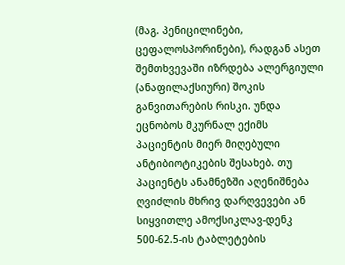(მაგ. პენიცილინები, ცეფალოსპორინები), რადგან ასეთ შემთხვევაში იზრდება ალერგიული (ანაფილაქსიური) შოკის განვითარების რისკი. უნდა ეცნობოს მკურნალ ექიმს პაციენტის მიერ მიღებული ანტიბიოტიკების შესახებ. თუ პაციენტს ანამნეზში აღენიშნება ღვიძლის მხრივ დარღვევები ან სიყვითლე ამოქსიკლავ-დენკ 500-62.5-ის ტაბლეტების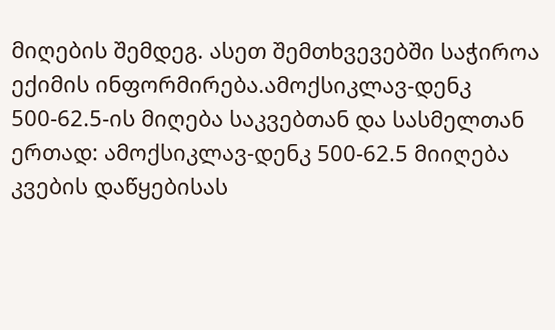მიღების შემდეგ. ასეთ შემთხვევებში საჭიროა ექიმის ინფორმირება.ამოქსიკლავ-დენკ 500-62.5-ის მიღება საკვებთან და სასმელთან ერთად: ამოქსიკლავ-დენკ 500-62.5 მიიღება კვების დაწყებისას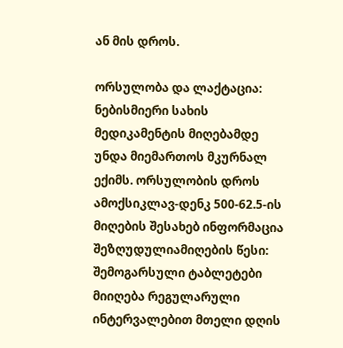ან მის დროს.

ორსულობა და ლაქტაცია: ნებისმიერი სახის მედიკამენტის მიღებამდე უნდა მიემართოს მკურნალ ექიმს. ორსულობის დროს ამოქსიკლავ-დენკ 500-62.5-ის მიღების შესახებ ინფორმაცია შეზღუდულიამიღების წესი: შემოგარსული ტაბლეტები მიიღება რეგულარული ინტერვალებით მთელი დღის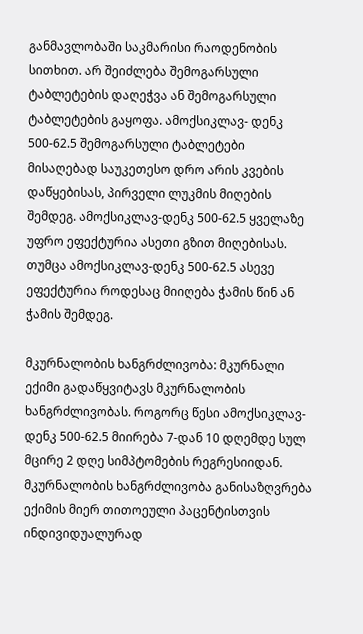განმავლობაში საკმარისი რაოდენობის სითხით. არ შეიძლება შემოგარსული ტაბლეტების დაღეჭვა ან შემოგარსული ტაბლეტების გაყოფა. ამოქსიკლავ- დენკ 500-62.5 შემოგარსული ტაბლეტები მისაღებად საუკეთესო დრო არის კვების დაწყებისას, პირველი ლუკმის მიღების შემდეგ. ამოქსიკლავ-დენკ 500-62.5 ყველაზე უფრო ეფექტურია ასეთი გზით მიღებისას. თუმცა ამოქსიკლავ-დენკ 500-62.5 ასევე ეფექტურია როდესაც მიიღება ჭამის წინ ან ჭამის შემდეგ.

მკურნალობის ხანგრძლივობა: მკურნალი ექიმი გადაწყვიტავს მკურნალობის ხანგრძლივობას. როგორც წესი ამოქსიკლავ-დენკ 500-62.5 მიირება 7-დან 10 დღემდე სულ მცირე 2 დღე სიმპტომების რეგრესიიდან. მკურნალობის ხანგრძლივობა განისაზღვრება ექიმის მიერ თითოეული პაცენტისთვის ინდივიდუალურად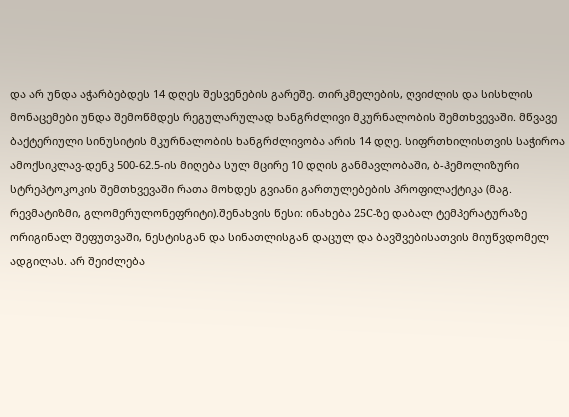და არ უნდა აჭარბებდეს 14 დღეს შესვენების გარეშე. თირკმელების, ღვიძლის და სისხლის მონაცემები უნდა შემოწმდეს რეგულარულად ხანგრძლივი მკურნალობის შემთხვევაში. მწვავე ბაქტერიული სინუსიტის მკურნალობის ხანგრძლივობა არის 14 დღე. სიფრთხილისთვის საჭიროა ამოქსიკლავ-დენკ 500-62.5-ის მიღება სულ მცირე 10 დღის განმავლობაში, ბ-ჰემოლიზური სტრეპტოკოკის შემთხვევაში რათა მოხდეს გვიანი გართულებების პროფილაქტიკა (მაგ. რევმატიზმი, გლომერულონეფრიტი).შენახვის წესი: ინახება 25C-ზე დაბალ ტემპერატურაზე ორიგინალ შეფუთვაში, ნესტისგან და სინათლისგან დაცულ და ბავშვებისათვის მიუწვდომელ ადგილას. არ შეიძლება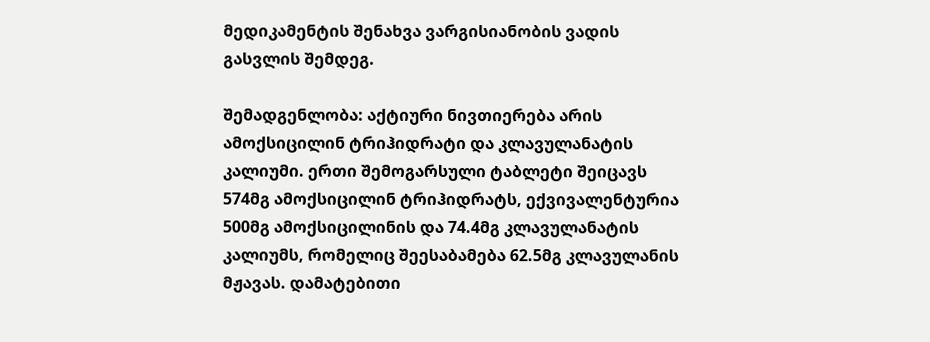მედიკამენტის შენახვა ვარგისიანობის ვადის გასვლის შემდეგ.

შემადგენლობა: აქტიური ნივთიერება არის ამოქსიცილინ ტრიჰიდრატი და კლავულანატის კალიუმი. ერთი შემოგარსული ტაბლეტი შეიცავს 574მგ ამოქსიცილინ ტრიჰიდრატს, ექვივალენტურია 500მგ ამოქსიცილინის და 74.4მგ კლავულანატის კალიუმს, რომელიც შეესაბამება 62.5მგ კლავულანის მჟავას. დამატებითი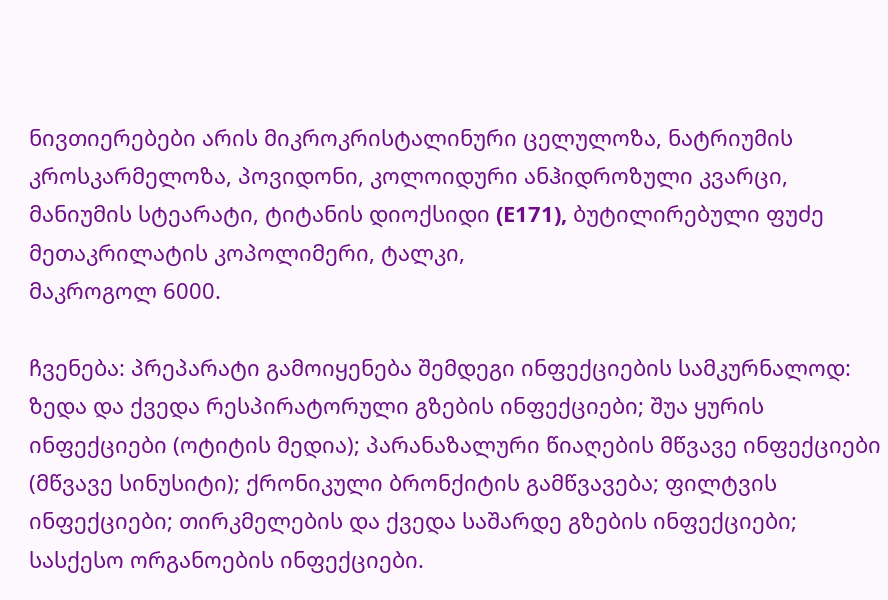ნივთიერებები არის მიკროკრისტალინური ცელულოზა, ნატრიუმის კროსკარმელოზა, პოვიდონი, კოლოიდური ანჰიდროზული კვარცი, მანიუმის სტეარატი, ტიტანის დიოქსიდი (E171), ბუტილირებული ფუძე მეთაკრილატის კოპოლიმერი, ტალკი,
მაკროგოლ 6000.

ჩვენება: პრეპარატი გამოიყენება შემდეგი ინფექციების სამკურნალოდ: ზედა და ქვედა რესპირატორული გზების ინფექციები; შუა ყურის ინფექციები (ოტიტის მედია); პარანაზალური წიაღების მწვავე ინფექციები (მწვავე სინუსიტი); ქრონიკული ბრონქიტის გამწვავება; ფილტვის ინფექციები; თირკმელების და ქვედა საშარდე გზების ინფექციები; სასქესო ორგანოების ინფექციები.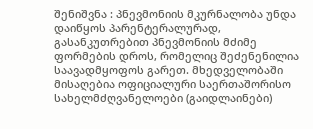შენიშვნა : პნევმონიის მკურნალობა უნდა დაიწყოს პარენტერალურად, გასანკუთრებით პნევმონიის მძიმე ფორმების დროს, რომელიც შეძენენილია საავადმყოფოს გარეთ. მხედველობაში მისაღებია ოფიციალური საერთაშორისო სახელმძღვანელოები (გაიდლაინები)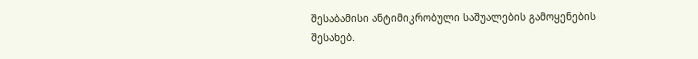შესაბამისი ანტიმიკრობული საშუალების გამოყენების შესახებ.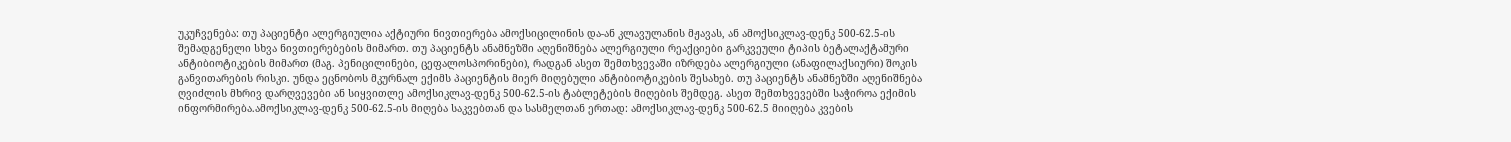უკუჩვენება: თუ პაციენტი ალერგიულია აქტიური ნივთიერება ამოქსიცილინის და-ან კლავულანის მჟავას, ან ამოქსიკლავ-დენკ 500-62.5-ის შემადგენელი სხვა ნივთიერებების მიმართ. თუ პაციენტს ანამნეზში აღენიშნება ალერგიული რეაქციები გარკვეული ტიპის ბეტალაქტამური ანტიბიოტიკების მიმართ (მაგ. პენიცილინები, ცეფალოსპორინები), რადგან ასეთ შემთხვევაში იზრდება ალერგიული (ანაფილაქსიური) შოკის განვითარების რისკი. უნდა ეცნობოს მკურნალ ექიმს პაციენტის მიერ მიღებული ანტიბიოტიკების შესახებ. თუ პაციენტს ანამნეზში აღენიშნება ღვიძლის მხრივ დარღვევები ან სიყვითლე ამოქსიკლავ-დენკ 500-62.5-ის ტაბლეტების მიღების შემდეგ. ასეთ შემთხვევებში საჭიროა ექიმის ინფორმირება.ამოქსიკლავ-დენკ 500-62.5-ის მიღება საკვებთან და სასმელთან ერთად: ამოქსიკლავ-დენკ 500-62.5 მიიღება კვების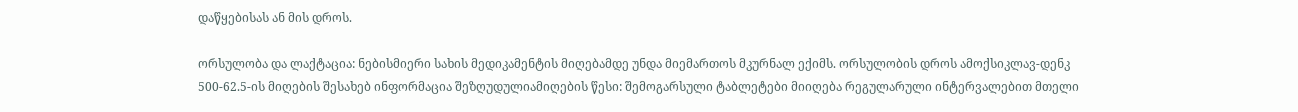დაწყებისას ან მის დროს.

ორსულობა და ლაქტაცია: ნებისმიერი სახის მედიკამენტის მიღებამდე უნდა მიემართოს მკურნალ ექიმს. ორსულობის დროს ამოქსიკლავ-დენკ 500-62.5-ის მიღების შესახებ ინფორმაცია შეზღუდულიამიღების წესი: შემოგარსული ტაბლეტები მიიღება რეგულარული ინტერვალებით მთელი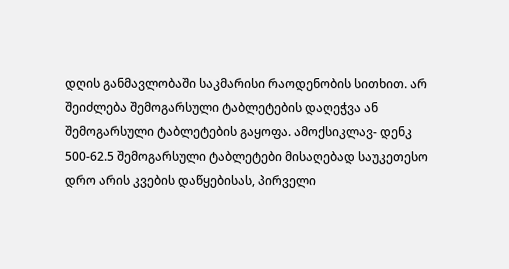დღის განმავლობაში საკმარისი რაოდენობის სითხით. არ შეიძლება შემოგარსული ტაბლეტების დაღეჭვა ან შემოგარსული ტაბლეტების გაყოფა. ამოქსიკლავ- დენკ 500-62.5 შემოგარსული ტაბლეტები მისაღებად საუკეთესო დრო არის კვების დაწყებისას, პირველი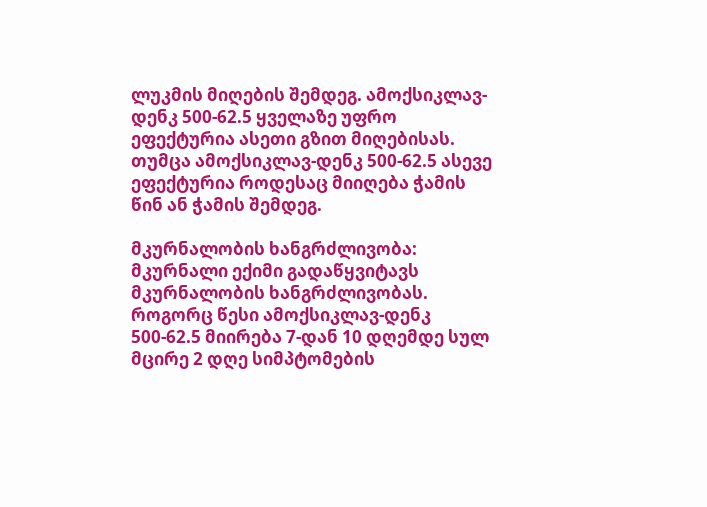ლუკმის მიღების შემდეგ. ამოქსიკლავ-დენკ 500-62.5 ყველაზე უფრო ეფექტურია ასეთი გზით მიღებისას. თუმცა ამოქსიკლავ-დენკ 500-62.5 ასევე ეფექტურია როდესაც მიიღება ჭამის წინ ან ჭამის შემდეგ.

მკურნალობის ხანგრძლივობა: მკურნალი ექიმი გადაწყვიტავს მკურნალობის ხანგრძლივობას. როგორც წესი ამოქსიკლავ-დენკ 500-62.5 მიირება 7-დან 10 დღემდე სულ მცირე 2 დღე სიმპტომების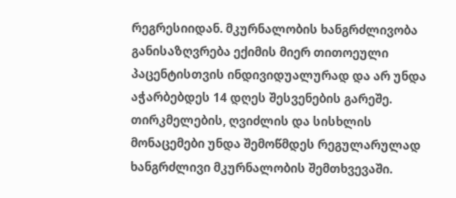რეგრესიიდან. მკურნალობის ხანგრძლივობა განისაზღვრება ექიმის მიერ თითოეული პაცენტისთვის ინდივიდუალურად და არ უნდა აჭარბებდეს 14 დღეს შესვენების გარეშე. თირკმელების, ღვიძლის და სისხლის მონაცემები უნდა შემოწმდეს რეგულარულად ხანგრძლივი მკურნალობის შემთხვევაში.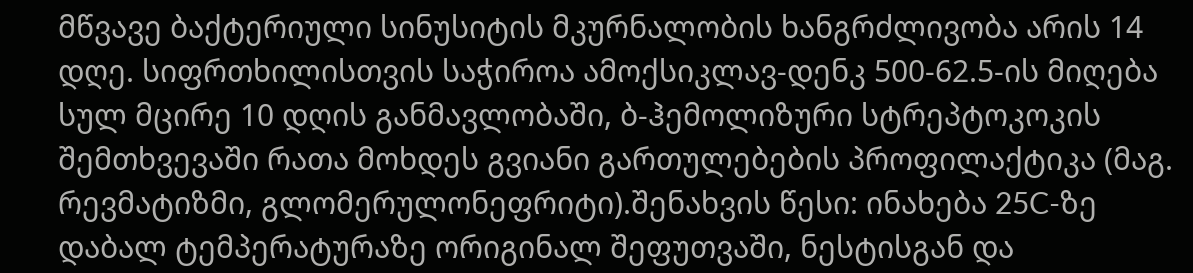მწვავე ბაქტერიული სინუსიტის მკურნალობის ხანგრძლივობა არის 14 დღე. სიფრთხილისთვის საჭიროა ამოქსიკლავ-დენკ 500-62.5-ის მიღება სულ მცირე 10 დღის განმავლობაში, ბ-ჰემოლიზური სტრეპტოკოკის შემთხვევაში რათა მოხდეს გვიანი გართულებების პროფილაქტიკა (მაგ. რევმატიზმი, გლომერულონეფრიტი).შენახვის წესი: ინახება 25C-ზე დაბალ ტემპერატურაზე ორიგინალ შეფუთვაში, ნესტისგან და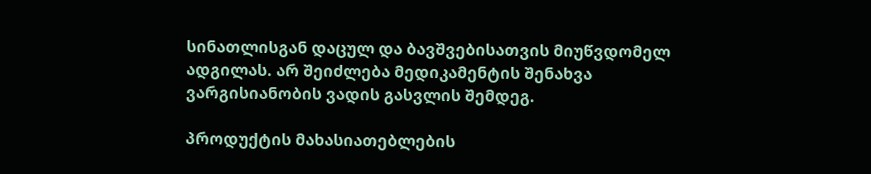სინათლისგან დაცულ და ბავშვებისათვის მიუწვდომელ ადგილას. არ შეიძლება მედიკამენტის შენახვა ვარგისიანობის ვადის გასვლის შემდეგ.

პროდუქტის მახასიათებლების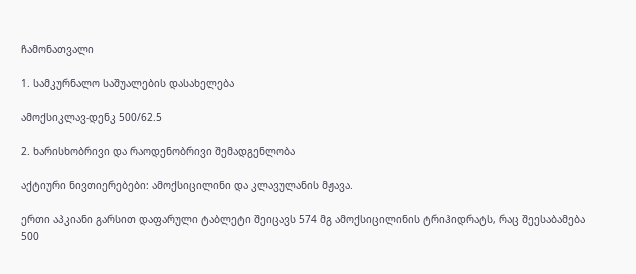ჩამონათვალი

1. სამკურნალო საშუალების დასახელება

ამოქსიკლავ-დენკ 500/62.5

2. ხარისხობრივი და რაოდენობრივი შემადგენლობა

აქტიური ნივთიერებები: ამოქსიცილინი და კლავულანის მჟავა.

ერთი აპკიანი გარსით დაფარული ტაბლეტი შეიცავს 574 მგ ამოქსიცილინის ტრიჰიდრატს, რაც შეესაბამება 500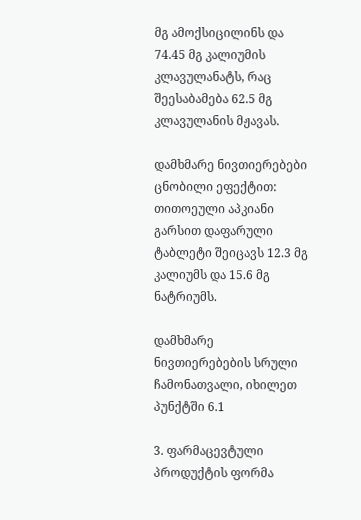მგ ამოქსიცილინს და 74.45 მგ კალიუმის კლავულანატს, რაც შეესაბამება 62.5 მგ კლავულანის მჟავას.

დამხმარე ნივთიერებები ცნობილი ეფექტით: თითოეული აპკიანი გარსით დაფარული ტაბლეტი შეიცავს 12.3 მგ კალიუმს და 15.6 მგ ნატრიუმს.

დამხმარე ნივთიერებების სრული ჩამონათვალი, იხილეთ პუნქტში 6.1

3. ფარმაცევტული პროდუქტის ფორმა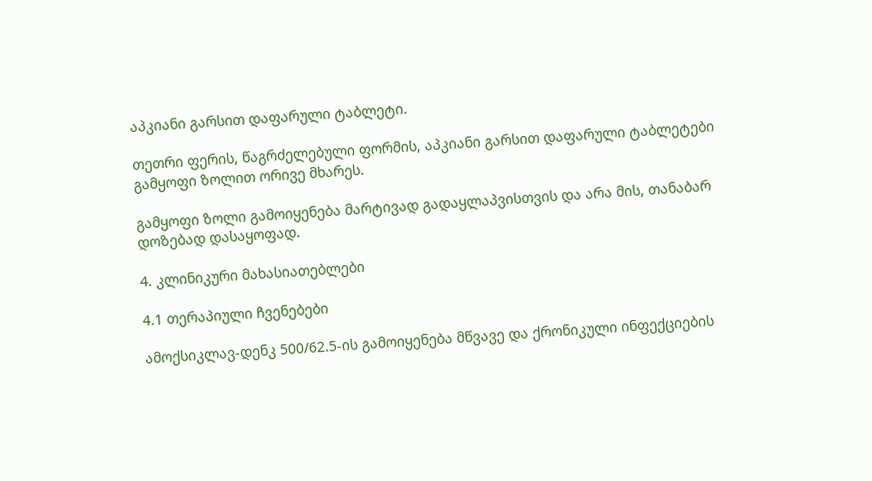აპკიანი გარსით დაფარული ტაბლეტი.

თეთრი ფერის, წაგრძელებული ფორმის, აპკიანი გარსით დაფარული ტაბლეტები გამყოფი ზოლით ორივე მხარეს.

გამყოფი ზოლი გამოიყენება მარტივად გადაყლაპვისთვის და არა მის, თანაბარ დოზებად დასაყოფად.

4. კლინიკური მახასიათებლები

4.1 თერაპიული ჩვენებები

ამოქსიკლავ-დენკ 500/62.5-ის გამოიყენება მწვავე და ქრონიკული ინფექციების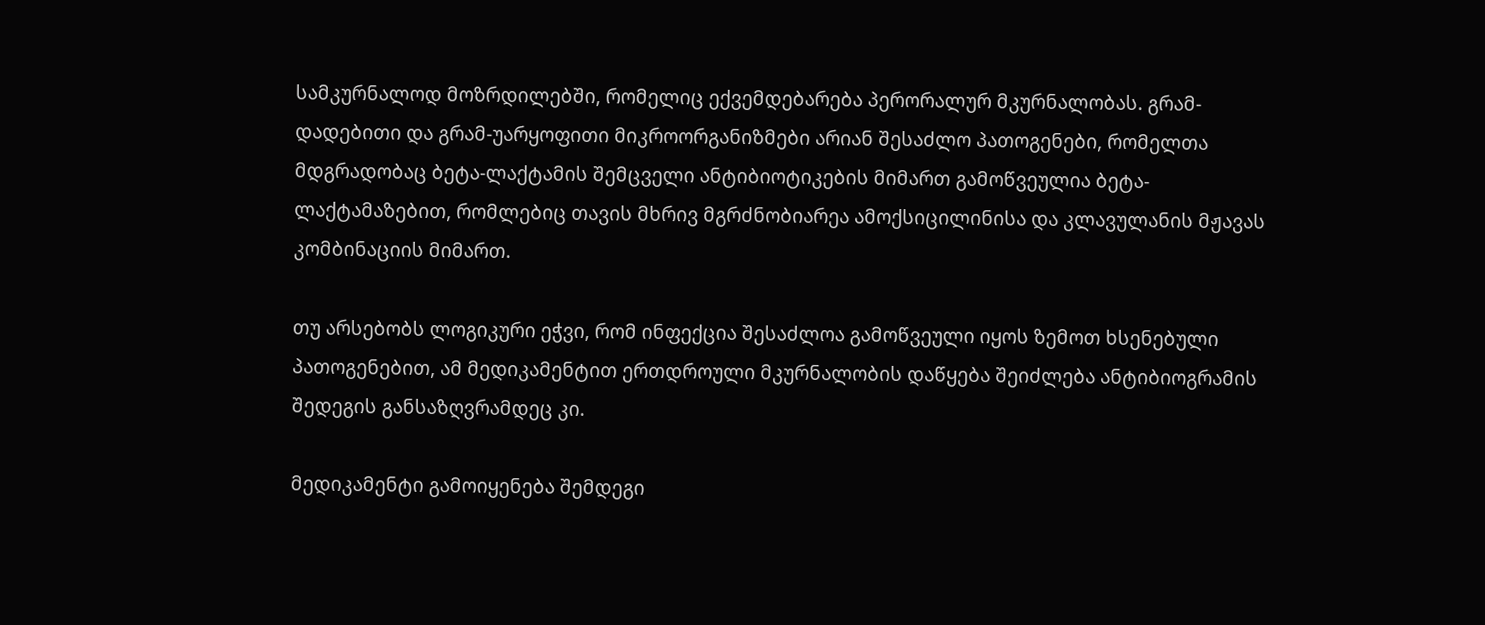სამკურნალოდ მოზრდილებში, რომელიც ექვემდებარება პერორალურ მკურნალობას. გრამ- დადებითი და გრამ-უარყოფითი მიკროორგანიზმები არიან შესაძლო პათოგენები, რომელთა მდგრადობაც ბეტა-ლაქტამის შემცველი ანტიბიოტიკების მიმართ გამოწვეულია ბეტა- ლაქტამაზებით, რომლებიც თავის მხრივ მგრძნობიარეა ამოქსიცილინისა და კლავულანის მჟავას კომბინაციის მიმართ.

თუ არსებობს ლოგიკური ეჭვი, რომ ინფექცია შესაძლოა გამოწვეული იყოს ზემოთ ხსენებული პათოგენებით, ამ მედიკამენტით ერთდროული მკურნალობის დაწყება შეიძლება ანტიბიოგრამის შედეგის განსაზღვრამდეც კი.

მედიკამენტი გამოიყენება შემდეგი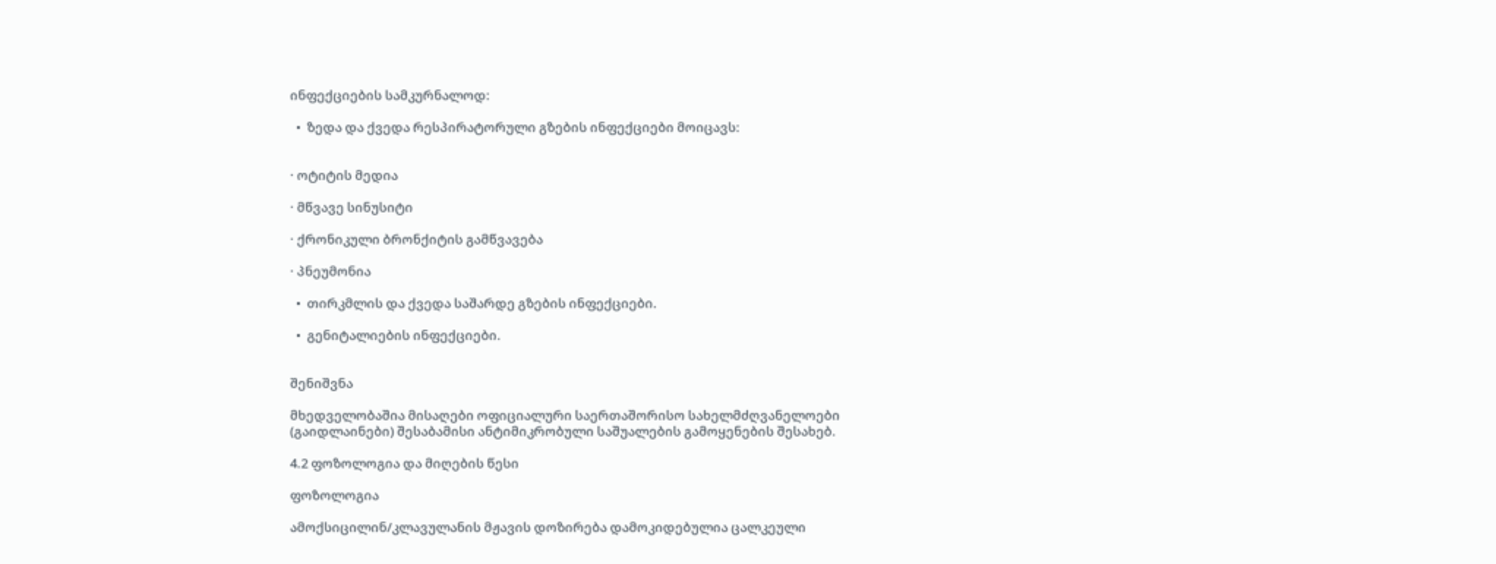ინფექციების სამკურნალოდ:

  •  ზედა და ქვედა რესპირატორული გზების ინფექციები მოიცავს:


· ოტიტის მედია

· მწვავე სინუსიტი

· ქრონიკული ბრონქიტის გამწვავება

· პნეუმონია

  •  თირკმლის და ქვედა საშარდე გზების ინფექციები.

  •  გენიტალიების ინფექციები.


შენიშვნა

მხედველობაშია მისაღები ოფიციალური საერთაშორისო სახელმძღვანელოები (გაიდლაინები) შესაბამისი ანტიმიკრობული საშუალების გამოყენების შესახებ.

4.2 ფოზოლოგია და მიღების წესი

ფოზოლოგია

ამოქსიცილინ/კლავულანის მჟავის დოზირება დამოკიდებულია ცალკეული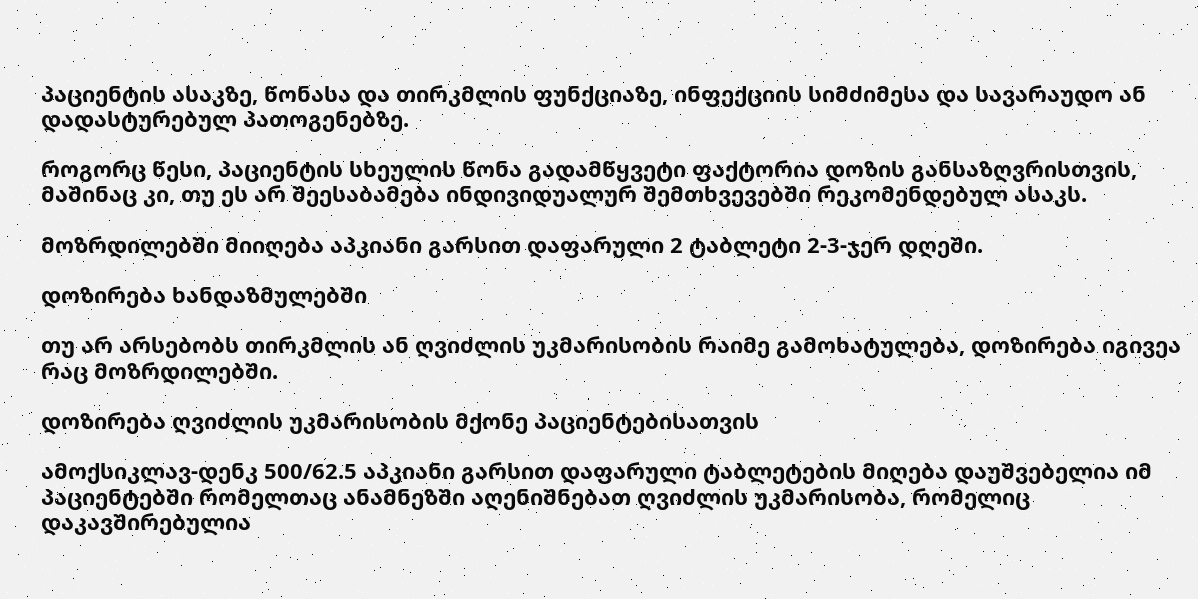პაციენტის ასაკზე, წონასა და თირკმლის ფუნქციაზე, ინფექციის სიმძიმესა და სავარაუდო ან დადასტურებულ პათოგენებზე.

როგორც წესი, პაციენტის სხეულის წონა გადამწყვეტი ფაქტორია დოზის განსაზღვრისთვის, მაშინაც კი, თუ ეს არ შეესაბამება ინდივიდუალურ შემთხვევებში რეკომენდებულ ასაკს.

მოზრდილებში მიიღება აპკიანი გარსით დაფარული 2 ტაბლეტი 2-3-ჯერ დღეში.

დოზირება ხანდაზმულებში

თუ არ არსებობს თირკმლის ან ღვიძლის უკმარისობის რაიმე გამოხატულება, დოზირება იგივეა რაც მოზრდილებში.

დოზირება ღვიძლის უკმარისობის მქონე პაციენტებისათვის

ამოქსიკლავ-დენკ 500/62.5 აპკიანი გარსით დაფარული ტაბლეტების მიღება დაუშვებელია იმ პაციენტებში რომელთაც ანამნეზში აღენიშნებათ ღვიძლის უკმარისობა, რომელიც დაკავშირებულია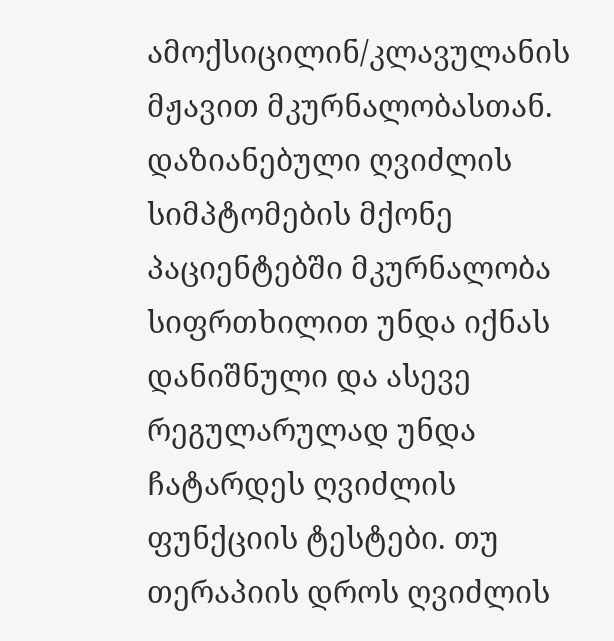ამოქსიცილინ/კლავულანის მჟავით მკურნალობასთან. დაზიანებული ღვიძლის სიმპტომების მქონე პაციენტებში მკურნალობა სიფრთხილით უნდა იქნას დანიშნული და ასევე რეგულარულად უნდა ჩატარდეს ღვიძლის ფუნქციის ტესტები. თუ თერაპიის დროს ღვიძლის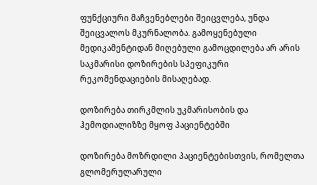ფუნქციური მაჩვენებლები შეიცვლება, უნდა შეიცვალოს მკურნალობა. გამოყენებული მედიკამენტიდან მიღებული გამოცდილება არ არის საკმარისი დოზირების სპეფიკური რეკომენდაციების მისაღებად.

დოზირება თირკმლის უკმარისობის და ჰემოდიალიზზე მყოფ პაციენტებში

დოზირება მოზრდილი პაციენტებისთვის, რომელთა გლომერულარული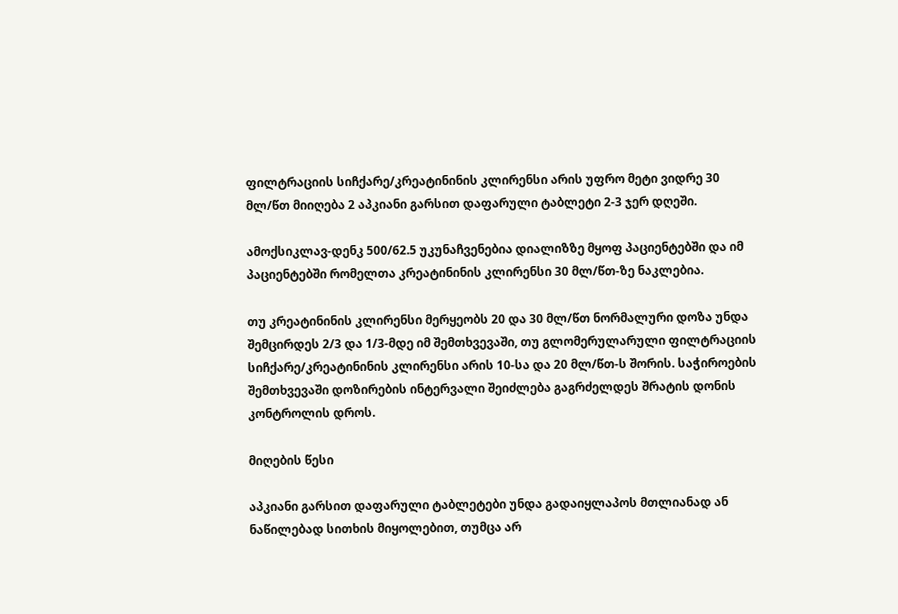ფილტრაციის სიჩქარე/კრეატინინის კლირენსი არის უფრო მეტი ვიდრე 30 მლ/წთ მიიღება 2 აპკიანი გარსით დაფარული ტაბლეტი 2-3 ჯერ დღეში.

ამოქსიკლავ-დენკ 500/62.5 უკუნაჩვენებია დიალიზზე მყოფ პაციენტებში და იმ პაციენტებში რომელთა კრეატინინის კლირენსი 30 მლ/წთ-ზე ნაკლებია.

თუ კრეატინინის კლირენსი მერყეობს 20 და 30 მლ/წთ ნორმალური დოზა უნდა შემცირდეს 2/3 და 1/3-მდე იმ შემთხვევაში, თუ გლომერულარული ფილტრაციის სიჩქარე/კრეატინინის კლირენსი არის 10-სა და 20 მლ/წთ-ს შორის. საჭიროების შემთხვევაში დოზირების ინტერვალი შეიძლება გაგრძელდეს შრატის დონის კონტროლის დროს.

მიღების წესი

აპკიანი გარსით დაფარული ტაბლეტები უნდა გადაიყლაპოს მთლიანად ან ნაწილებად სითხის მიყოლებით, თუმცა არ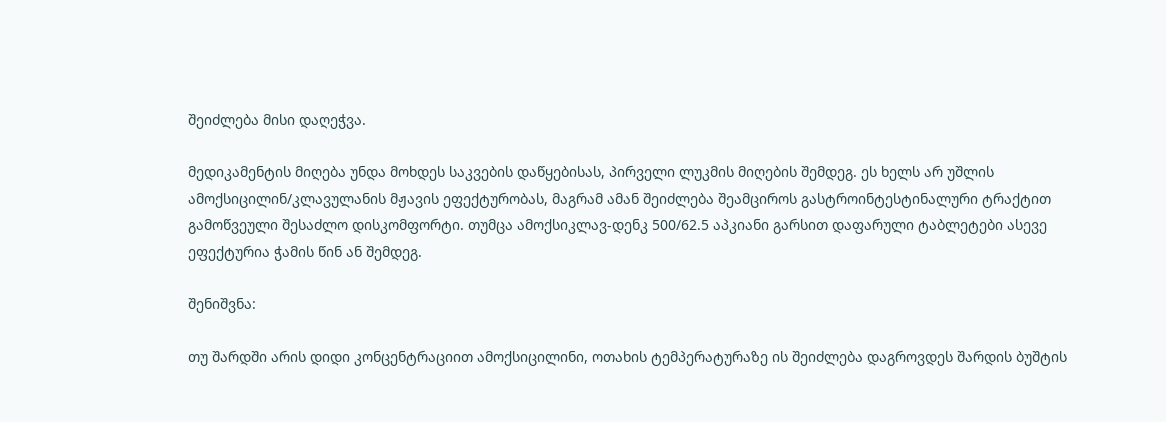შეიძლება მისი დაღეჭვა.

მედიკამენტის მიღება უნდა მოხდეს საკვების დაწყებისას, პირველი ლუკმის მიღების შემდეგ. ეს ხელს არ უშლის ამოქსიცილინ/კლავულანის მჟავის ეფექტურობას, მაგრამ ამან შეიძლება შეამციროს გასტროინტესტინალური ტრაქტით გამოწვეული შესაძლო დისკომფორტი. თუმცა ამოქსიკლავ-დენკ 500/62.5 აპკიანი გარსით დაფარული ტაბლეტები ასევე ეფექტურია ჭამის წინ ან შემდეგ.

შენიშვნა:

თუ შარდში არის დიდი კონცენტრაციით ამოქსიცილინი, ოთახის ტემპერატურაზე ის შეიძლება დაგროვდეს შარდის ბუშტის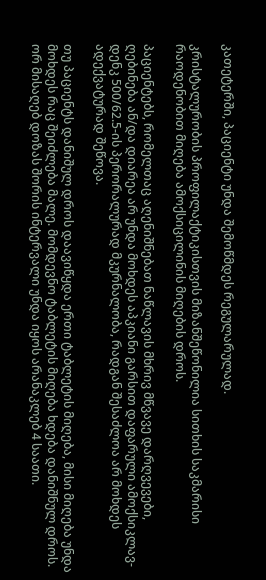კათეტერში, პაციენტი უნდა შემოწმდეს რეგულარულად.

კრისტალურობის პროფილაქტიკისთვის მიზანშეწონილია სითხის საკმარისი რაოდენობით მიღება ამოქსიცილინის მიღების დროს.

პაციენტებს, რომელთაც აღენიშნებათ ნაწლავის მხრივ მწვავე დარღვევები, ღებინება ან/და დიარეა არ უნდა მოხდეს აპკიანი გარსით დაფარული ამოქსიკლავ-დენკ 500/62.5-ის პერორალურად მკურნალობა, რადგან შესაძლოა არ მოხდეს ადექვატურად შეწოვა.

თუ პაციენტს დანიშულ დროს დაავიწყდა ერთი ტაბლეტის მიღება, მისი მიღება უნდა მოხდეს რაც შეიძლება მალე. მომდევნო ტაბლეტის მიღება ხდება დანიშნულ დროს. ორ მისაღებ დოზას შორის ინტერვალი უნდა იყოს არანაკლებ 4 საათი.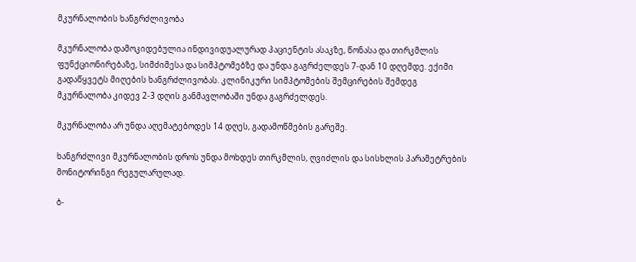მკურნალობის ხანგრძლივობა

მკურნალობა დამოკიდებულია ინდივიდუალურად პაციენტის ასაკზე, წონასა და თირკმლის ფუნქციონირებაზე, სიმძიმესა და სიმპტომებზე და უნდა გაგრძელდეს 7-დან 10 დღემდე. ექიმი გადაწყვეტს მიღების ხანგრძლივობას. კლინიკური სიმპტომების შემცირების შემდეგ მკურნალობა კიდევ 2-3 დღის განმავლობაში უნდა გაგრძელდეს.

მკურნალობა არ უნდა აღემატებოდეს 14 დღეს, გადამოწმების გარეშე.

ხანგრძლივი მკურნალობის დროს უნდა მოხდეს თირკმლის, ღვიძლის და სისხლის პარამეტრების მონიტორინგი რეგულარულად.

ბ-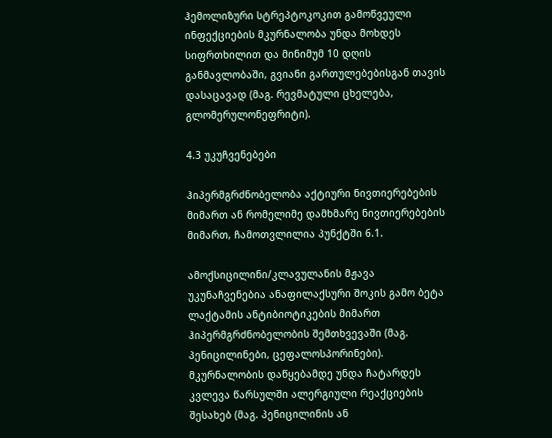ჰემოლიზური სტრეპტოკოკით გამოწვეული ინფექციების მკურნალობა უნდა მოხდეს სიფრთხილით და მინიმუმ 10 დღის განმავლობაში, გვიანი გართულებებისგან თავის დასაცავად (მაგ. რევმატული ცხელება, გლომერულონეფრიტი).

4.3 უკუჩვენებები

ჰიპერმგრძნობელობა აქტიური ნივთიერებების მიმართ ან რომელიმე დამხმარე ნივთიერებების მიმართ, ჩამოთვლილია პუნქტში 6.1.

ამოქსიცილინი/კლავულანის მჟავა უკუნაჩვენებია ანაფილაქსური შოკის გამო ბეტა ლაქტამის ანტიბიოტიკების მიმართ ჰიპერმგრძნობელობის შემთხვევაში (მაგ. პენიცილინები, ცეფალოსპორინები). მკურნალობის დაწყებამდე უნდა ჩატარდეს კვლევა წარსულში ალერგიული რეაქციების შესახებ (მაგ. პენიცილინის ან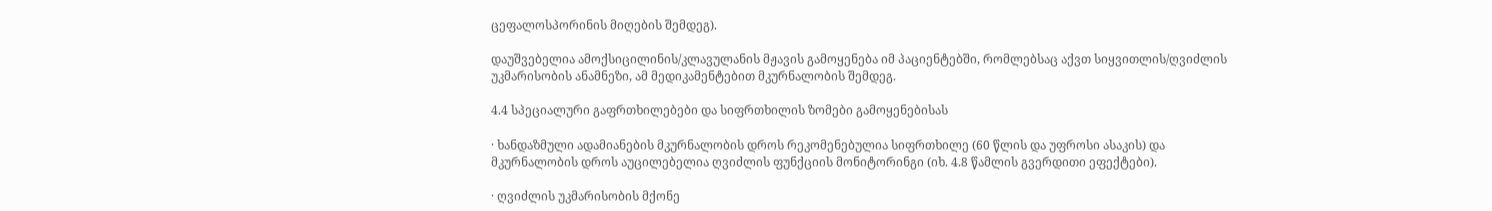ცეფალოსპორინის მიღების შემდეგ).

დაუშვებელია ამოქსიცილინის/კლავულანის მჟავის გამოყენება იმ პაციენტებში, რომლებსაც აქვთ სიყვითლის/ღვიძლის უკმარისობის ანამნეზი, ამ მედიკამენტებით მკურნალობის შემდეგ.

4.4 სპეციალური გაფრთხილებები და სიფრთხილის ზომები გამოყენებისას

· ხანდაზმული ადამიანების მკურნალობის დროს რეკომენებულია სიფრთხილე (60 წლის და უფროსი ასაკის) და მკურნალობის დროს აუცილებელია ღვიძლის ფუნქციის მონიტორინგი (იხ. 4.8 წამლის გვერდითი ეფექტები).

· ღვიძლის უკმარისობის მქონე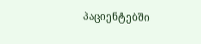პაციენტებში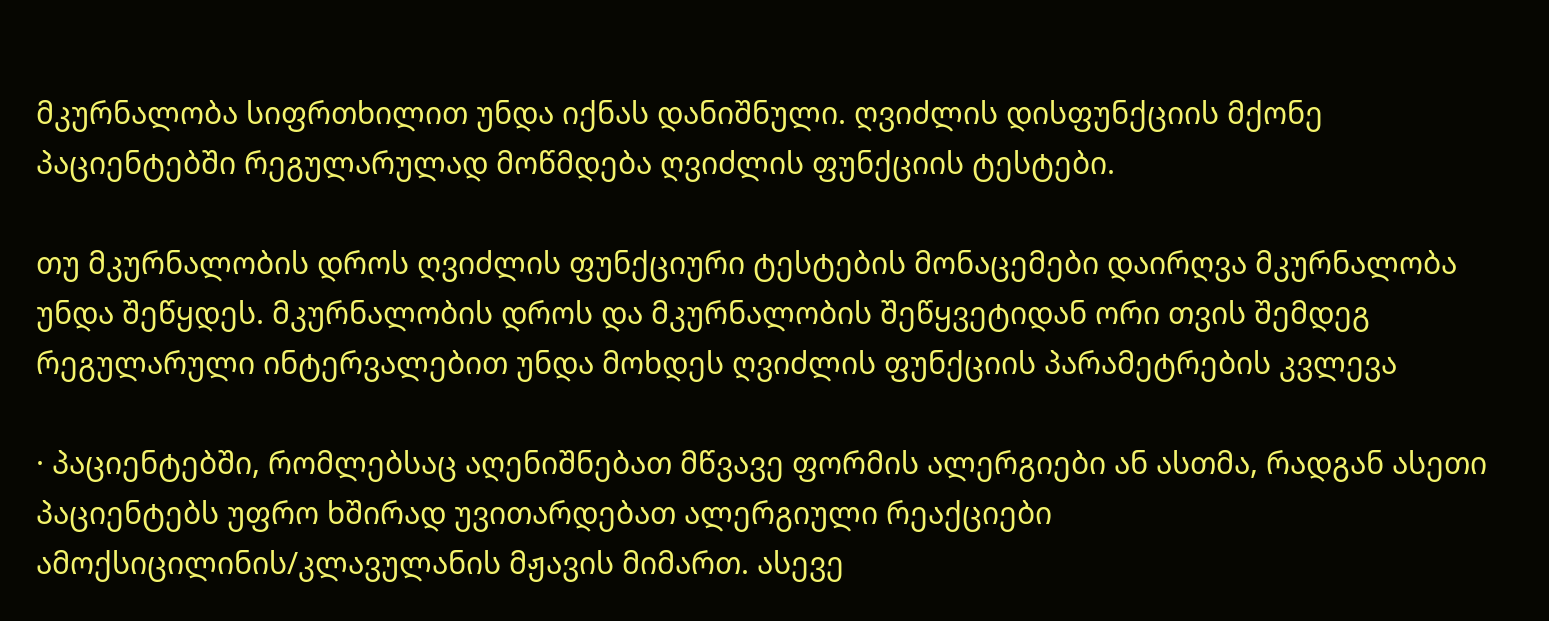მკურნალობა სიფრთხილით უნდა იქნას დანიშნული. ღვიძლის დისფუნქციის მქონე პაციენტებში რეგულარულად მოწმდება ღვიძლის ფუნქციის ტესტები.

თუ მკურნალობის დროს ღვიძლის ფუნქციური ტესტების მონაცემები დაირღვა მკურნალობა უნდა შეწყდეს. მკურნალობის დროს და მკურნალობის შეწყვეტიდან ორი თვის შემდეგ რეგულარული ინტერვალებით უნდა მოხდეს ღვიძლის ფუნქციის პარამეტრების კვლევა

· პაციენტებში, რომლებსაც აღენიშნებათ მწვავე ფორმის ალერგიები ან ასთმა, რადგან ასეთი პაციენტებს უფრო ხშირად უვითარდებათ ალერგიული რეაქციები ამოქსიცილინის/კლავულანის მჟავის მიმართ. ასევე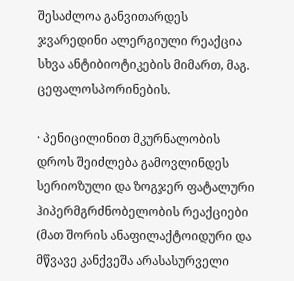შესაძლოა განვითარდეს ჯვარედინი ალერგიული რეაქცია სხვა ანტიბიოტიკების მიმართ, მაგ. ცეფალოსპორინების.

· პენიცილინით მკურნალობის დროს შეიძლება გამოვლინდეს სერიოზული და ზოგჯერ ფატალური ჰიპერმგრძნობელობის რეაქციები (მათ შორის ანაფილაქტოიდური და მწვავე კანქვეშა არასასურველი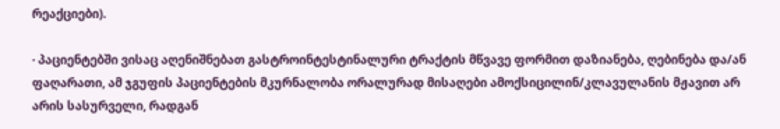რეაქციები).

· პაციენტებში ვისაც აღენიშნებათ გასტროინტესტინალური ტრაქტის მწვავე ფორმით დაზიანება, ღებინება და/ან ფაღარათი, ამ ჯგუფის პაციენტების მკურნალობა ორალურად მისაღები ამოქსიცილინ/კლავულანის მჟავით არ არის სასურველი, რადგან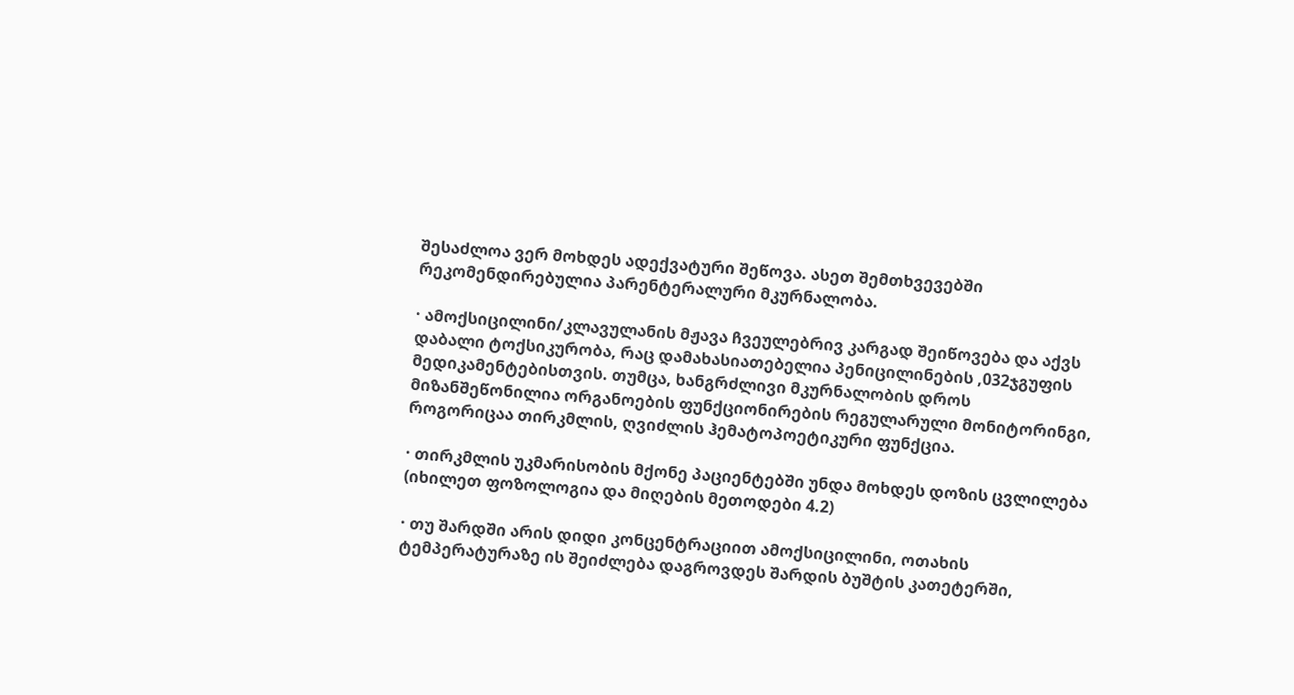შესაძლოა ვერ მოხდეს ადექვატური შეწოვა. ასეთ შემთხვევებში რეკომენდირებულია პარენტერალური მკურნალობა.

· ამოქსიცილინი/კლავულანის მჟავა ჩვეულებრივ კარგად შეიწოვება და აქვს დაბალი ტოქსიკურობა, რაც დამახასიათებელია პენიცილინების ,032ჯგუფის მედიკამენტებისთვის. თუმცა, ხანგრძლივი მკურნალობის დროს მიზანშეწონილია ორგანოების ფუნქციონირების რეგულარული მონიტორინგი, როგორიცაა თირკმლის, ღვიძლის ჰემატოპოეტიკური ფუნქცია.

· თირკმლის უკმარისობის მქონე პაციენტებში უნდა მოხდეს დოზის ცვლილება (იხილეთ ფოზოლოგია და მიღების მეთოდები 4.2)

· თუ შარდში არის დიდი კონცენტრაციით ამოქსიცილინი, ოთახის ტემპერატურაზე ის შეიძლება დაგროვდეს შარდის ბუშტის კათეტერში,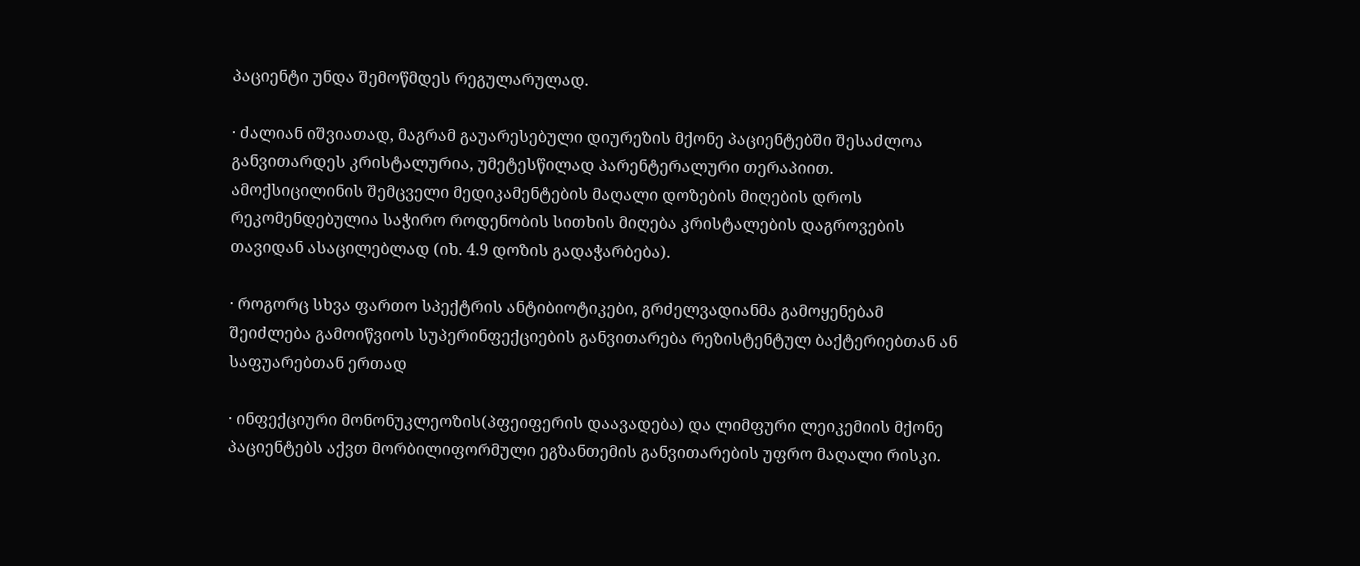პაციენტი უნდა შემოწმდეს რეგულარულად.

· ძალიან იშვიათად, მაგრამ გაუარესებული დიურეზის მქონე პაციენტებში შესაძლოა განვითარდეს კრისტალურია, უმეტესწილად პარენტერალური თერაპიით. ამოქსიცილინის შემცველი მედიკამენტების მაღალი დოზების მიღების დროს რეკომენდებულია საჭირო როდენობის სითხის მიღება კრისტალების დაგროვების თავიდან ასაცილებლად (იხ. 4.9 დოზის გადაჭარბება).

· როგორც სხვა ფართო სპექტრის ანტიბიოტიკები, გრძელვადიანმა გამოყენებამ შეიძლება გამოიწვიოს სუპერინფექციების განვითარება რეზისტენტულ ბაქტერიებთან ან საფუარებთან ერთად

· ინფექციური მონონუკლეოზის(პფეიფერის დაავადება) და ლიმფური ლეიკემიის მქონე პაციენტებს აქვთ მორბილიფორმული ეგზანთემის განვითარების უფრო მაღალი რისკი.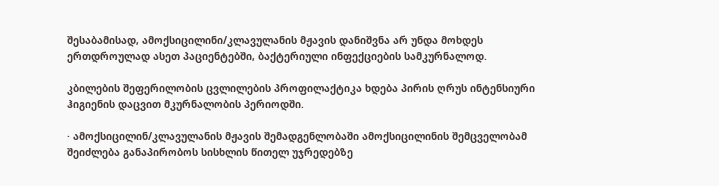შესაბამისად, ამოქსიცილინი/კლავულანის მჟავის დანიშვნა არ უნდა მოხდეს ერთდროულად ასეთ პაციენტებში, ბაქტერიული ინფექციების სამკურნალოდ.

კბილების შეფერილობის ცვლილების პროფილაქტიკა ხდება პირის ღრუს ინტენსიური ჰიგიენის დაცვით მკურნალობის პერიოდში.

· ამოქსიცილინ/კლავულანის მჟავის შემადგენლობაში ამოქსიცილინის შემცველობამ შეიძლება განაპირობოს სისხლის წითელ უჯრედებზე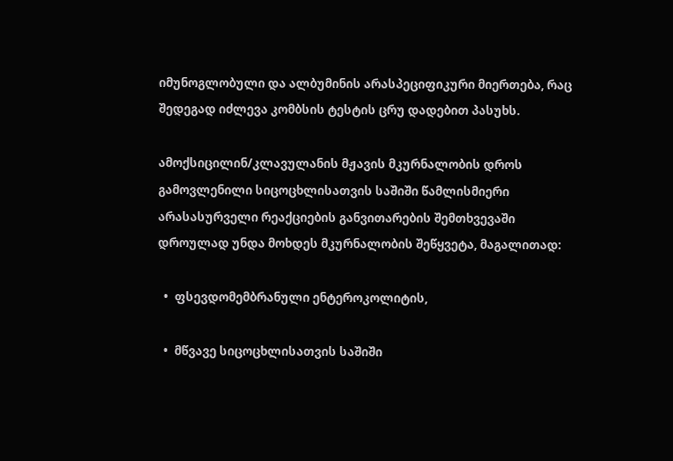იმუნოგლობული და ალბუმინის არასპეციფიკური მიერთება, რაც შედეგად იძლევა კომბსის ტესტის ცრუ დადებით პასუხს.

ამოქსიცილინ/კლავულანის მჟავის მკურნალობის დროს გამოვლენილი სიცოცხლისათვის საშიში წამლისმიერი არასასურველი რეაქციების განვითარების შემთხვევაში დროულად უნდა მოხდეს მკურნალობის შეწყვეტა, მაგალითად:

  •  ფსევდომემბრანული ენტეროკოლიტის,

  •  მწვავე სიცოცხლისათვის საშიში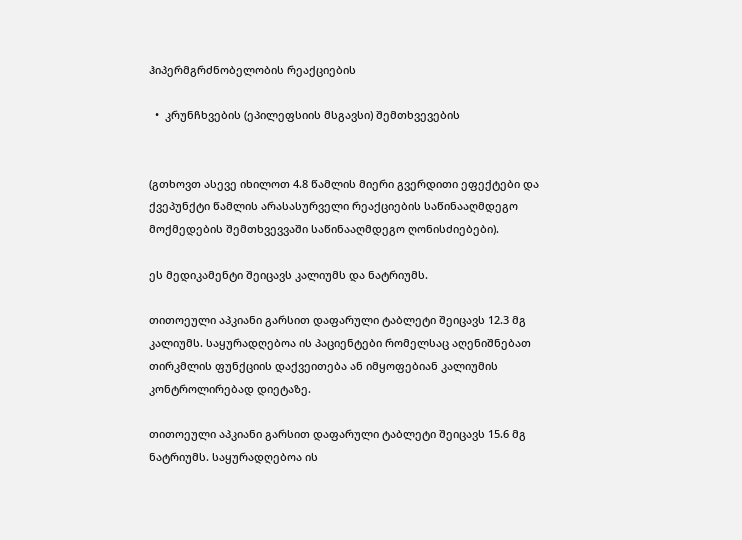ჰიპერმგრძნობელობის რეაქციების

  •  კრუნჩხვების (ეპილეფსიის მსგავსი) შემთხვევების


(გთხოვთ ასევე იხილოთ 4.8 წამლის მიერი გვერდითი ეფექტები და ქვეპუნქტი წამლის არასასურველი რეაქციების საწინააღმდეგო მოქმედების შემთხვევვაში საწინააღმდეგო ღონისძიებები).

ეს მედიკამენტი შეიცავს კალიუმს და ნატრიუმს.

თითოეული აპკიანი გარსით დაფარული ტაბლეტი შეიცავს 12.3 მგ კალიუმს. საყურადღებოა ის პაციენტები რომელსაც აღენიშნებათ თირკმლის ფუნქციის დაქვეითება ან იმყოფებიან კალიუმის კონტროლირებად დიეტაზე.

თითოეული აპკიანი გარსით დაფარული ტაბლეტი შეიცავს 15.6 მგ ნატრიუმს. საყურადღებოა ის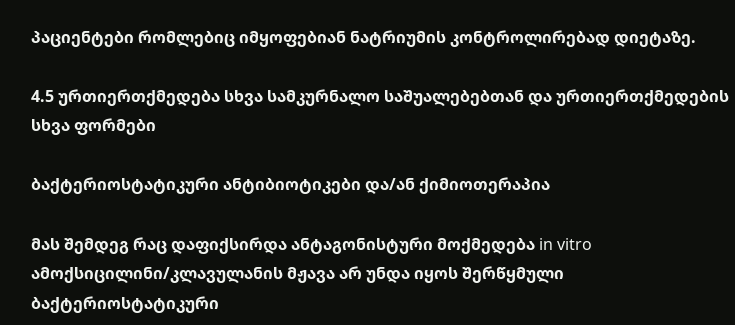პაციენტები რომლებიც იმყოფებიან ნატრიუმის კონტროლირებად დიეტაზე.

4.5 ურთიერთქმედება სხვა სამკურნალო საშუალებებთან და ურთიერთქმედების სხვა ფორმები

ბაქტერიოსტატიკური ანტიბიოტიკები და/ან ქიმიოთერაპია

მას შემდეგ რაც დაფიქსირდა ანტაგონისტური მოქმედება in vitro ამოქსიცილინი/კლავულანის მჟავა არ უნდა იყოს შერწყმული ბაქტერიოსტატიკური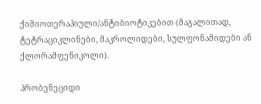ქიმიოთერაპიული/ანტიბიოტიკებით (მაგალითად, ტეტრაციკლინები, მაკროლიდები, სულფონამიდები ან ქლორამფენიკოლი).

პრობენეციდი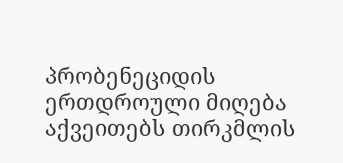პრობენეციდის ერთდროული მიღება აქვეითებს თირკმლის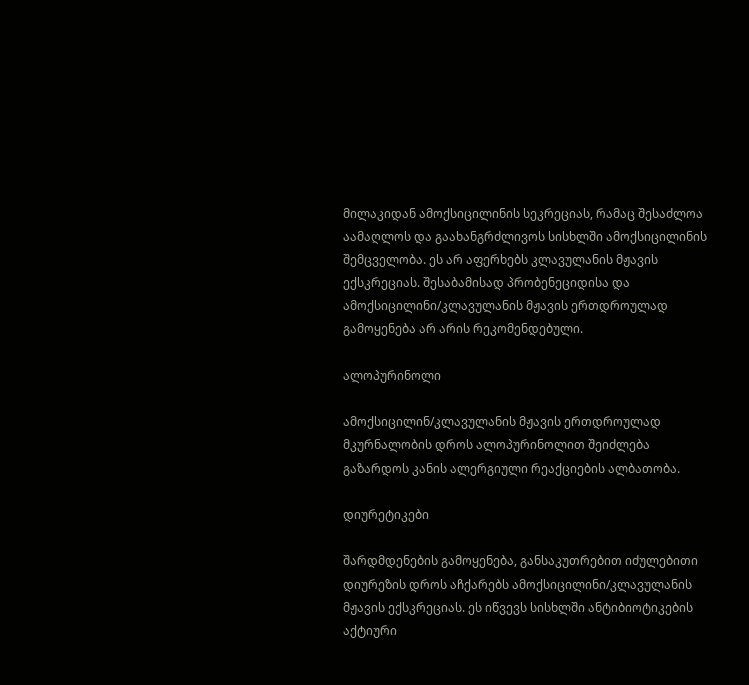მილაკიდან ამოქსიცილინის სეკრეციას, რამაც შესაძლოა აამაღლოს და გაახანგრძლივოს სისხლში ამოქსიცილინის შემცველობა. ეს არ აფერხებს კლავულანის მჟავის ექსკრეციას. შესაბამისად პრობენეციდისა და ამოქსიცილინი/კლავულანის მჟავის ერთდროულად გამოყენება არ არის რეკომენდებული.

ალოპურინოლი

ამოქსიცილინ/კლავულანის მჟავის ერთდროულად მკურნალობის დროს ალოპურინოლით შეიძლება გაზარდოს კანის ალერგიული რეაქციების ალბათობა.

დიურეტიკები

შარდმდენების გამოყენება, განსაკუთრებით იძულებითი დიურეზის დროს აჩქარებს ამოქსიცილინი/კლავულანის მჟავის ექსკრეციას. ეს იწვევს სისხლში ანტიბიოტიკების აქტიური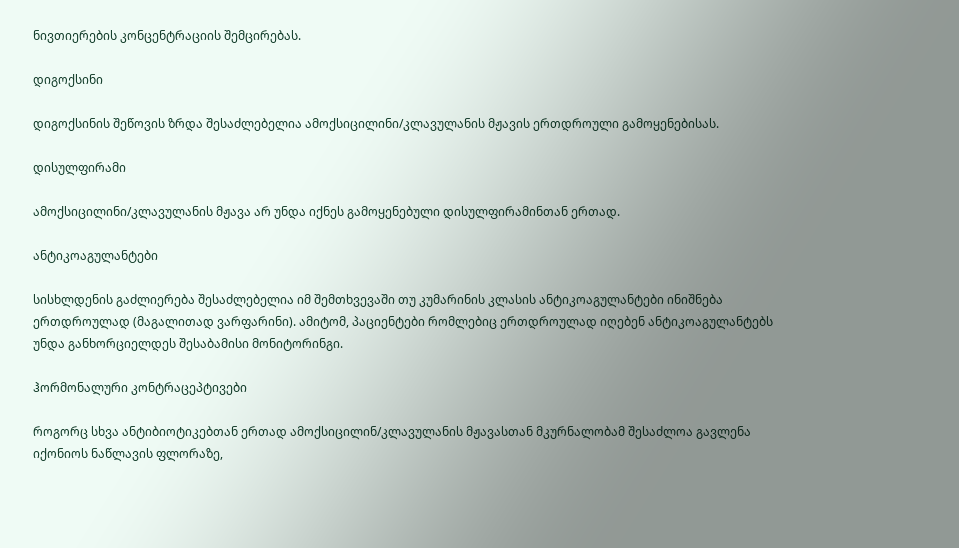ნივთიერების კონცენტრაციის შემცირებას.

დიგოქსინი

დიგოქსინის შეწოვის ზრდა შესაძლებელია ამოქსიცილინი/კლავულანის მჟავის ერთდროული გამოყენებისას.

დისულფირამი

ამოქსიცილინი/კლავულანის მჟავა არ უნდა იქნეს გამოყენებული დისულფირამინთან ერთად.

ანტიკოაგულანტები

სისხლდენის გაძლიერება შესაძლებელია იმ შემთხვევაში თუ კუმარინის კლასის ანტიკოაგულანტები ინიშნება ერთდროულად (მაგალითად ვარფარინი). ამიტომ, პაციენტები რომლებიც ერთდროულად იღებენ ანტიკოაგულანტებს უნდა განხორციელდეს შესაბამისი მონიტორინგი.

ჰორმონალური კონტრაცეპტივები

როგორც სხვა ანტიბიოტიკებთან ერთად ამოქსიცილინ/კლავულანის მჟავასთან მკურნალობამ შესაძლოა გავლენა იქონიოს ნაწლავის ფლორაზე,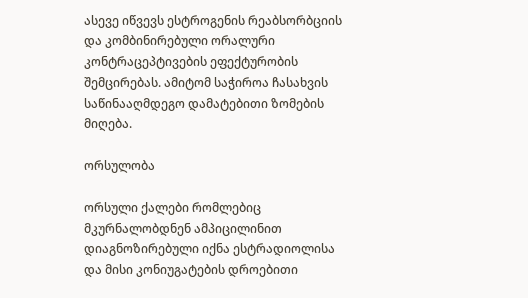ასევე იწვევს ესტროგენის რეაბსორბციის და კომბინირებული ორალური კონტრაცეპტივების ეფექტურობის შემცირებას. ამიტომ საჭიროა ჩასახვის საწინააღმდეგო დამატებითი ზომების მიღება.

ორსულობა

ორსული ქალები რომლებიც მკურნალობდნენ ამპიცილინით დიაგნოზირებული იქნა ესტრადიოლისა და მისი კონიუგატების დროებითი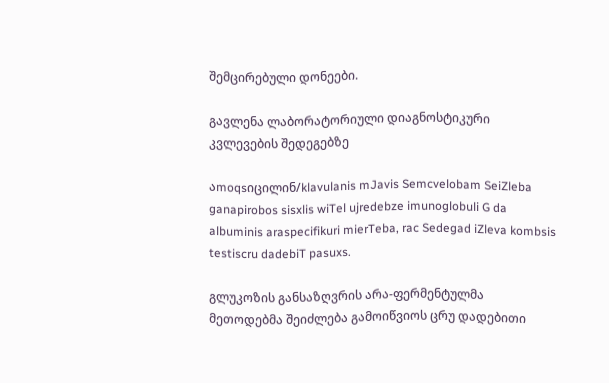შემცირებული დონეები.

გავლენა ლაბორატორიული დიაგნოსტიკური კვლევების შედეგებზე

აmoqsიცილინ/klavulanis mJavis Semcvelobam SeiZleba ganapirobos sisxlis wiTel ujredebze imunoglobuli G da albuminis araspecifikuri mierTeba, rac Sedegad iZleva kombsis testiscru dadebiT pasuxs.

გლუკოზის განსაზღვრის არა-ფერმენტულმა მეთოდებმა შეიძლება გამოიწვიოს ცრუ დადებითი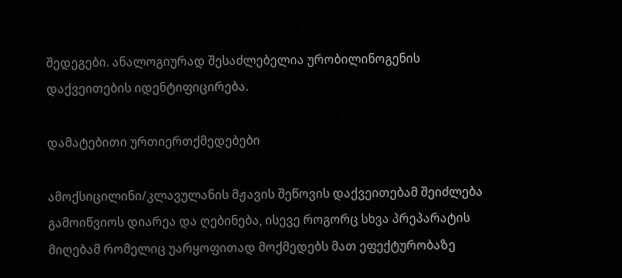შედეგები. ანალოგიურად შესაძლებელია ურობილინოგენის დაქვეითების იდენტიფიცირება.

დამატებითი ურთიერთქმედებები

ამოქსიცილინი/კლავულანის მჟავის შეწოვის დაქვეითებამ შეიძლება გამოიწვიოს დიარეა და ღებინება, ისევე როგორც სხვა პრეპარატის მიღებამ რომელიც უარყოფითად მოქმედებს მათ ეფექტურობაზე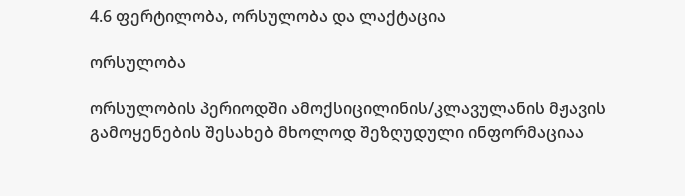4.6 ფერტილობა, ორსულობა და ლაქტაცია

ორსულობა

ორსულობის პერიოდში ამოქსიცილინის/კლავულანის მჟავის გამოყენების შესახებ მხოლოდ შეზღუდული ინფორმაციაა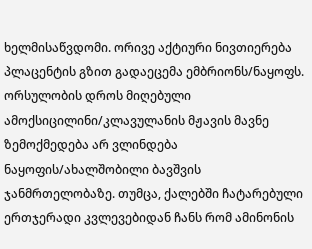ხელმისაწვდომი. ორივე აქტიური ნივთიერება პლაცენტის გზით გადაეცემა ემბრიონს/ნაყოფს. ორსულობის დროს მიღებული ამოქსიცილინი/კლავულანის მჟავის მავნე ზემოქმედება არ ვლინდება ნაყოფის/ახალშობილი ბავშვის ჯანმრთელობაზე. თუმცა, ქალებში ჩატარებული ერთჯერადი კვლევებიდან ჩანს რომ ამინონის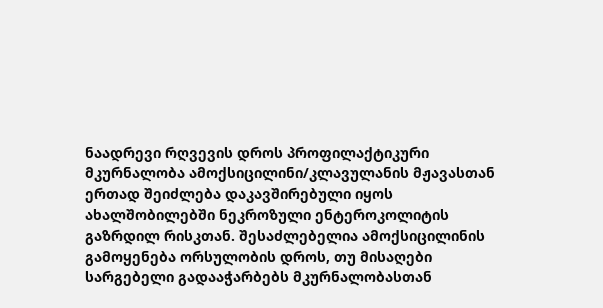ნაადრევი რღვევის დროს პროფილაქტიკური მკურნალობა ამოქსიცილინი/კლავულანის მჟავასთან ერთად შეიძლება დაკავშირებული იყოს ახალშობილებში ნეკროზული ენტეროკოლიტის გაზრდილ რისკთან. შესაძლებელია ამოქსიცილინის გამოყენება ორსულობის დროს, თუ მისაღები სარგებელი გადააჭარბებს მკურნალობასთან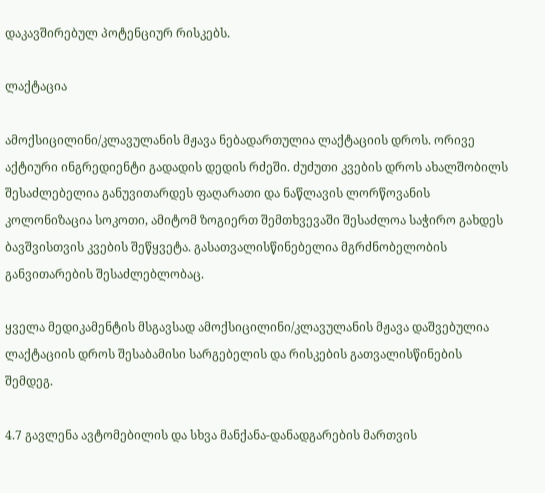დაკავშირებულ პოტენციურ რისკებს.

ლაქტაცია

ამოქსიცილინი/კლავულანის მჟავა ნებადართულია ლაქტაციის დროს. ორივე აქტიური ინგრედიენტი გადადის დედის რძეში. ძუძუთი კვების დროს ახალშობილს შესაძლებელია განუვითარდეს ფაღარათი და ნაწლავის ლორწოვანის კოლონიზაცია სოკოთი, ამიტომ ზოგიერთ შემთხვევაში შესაძლოა საჭირო გახდეს ბავშვისთვის კვების შეწყვეტა. გასათვალისწინებელია მგრძნობელობის განვითარების შესაძლებლობაც.

ყველა მედიკამენტის მსგავსად ამოქსიცილინი/კლავულანის მჟავა დაშვებულია ლაქტაციის დროს შესაბამისი სარგებელის და რისკების გათვალისწინების შემდეგ.

4.7 გავლენა ავტომებილის და სხვა მანქანა-დანადგარების მართვის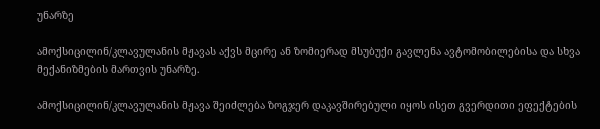უნარზე

ამოქსიცილინ/კლავულანის მჟავას აქვს მცირე ან ზომიერად მსუბუქი გავლენა ავტომობილებისა და სხვა მექანიზმების მართვის უნარზე.

ამოქსიცილინ/კლავულანის მჟავა შეიძლება ზოგჯერ დაკავშირებული იყოს ისეთ გვერდითი ეფექტების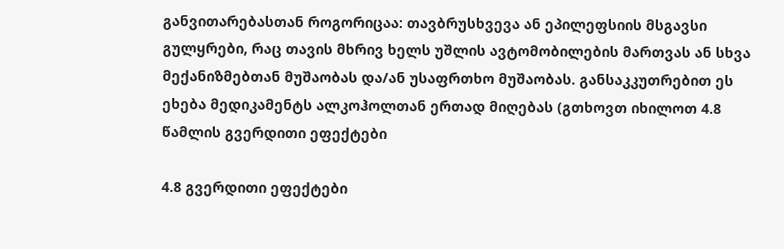განვითარებასთან როგორიცაა: თავბრუსხვევა ან ეპილეფსიის მსგავსი გულყრები, რაც თავის მხრივ ხელს უშლის ავტომობილების მართვას ან სხვა მექანიზმებთან მუშაობას და/ან უსაფრთხო მუშაობას. განსაკკუთრებით ეს ეხება მედიკამენტს ალკოჰოლთან ერთად მიღებას (გთხოვთ იხილოთ 4.8 წამლის გვერდითი ეფექტები

4.8 გვერდითი ეფექტები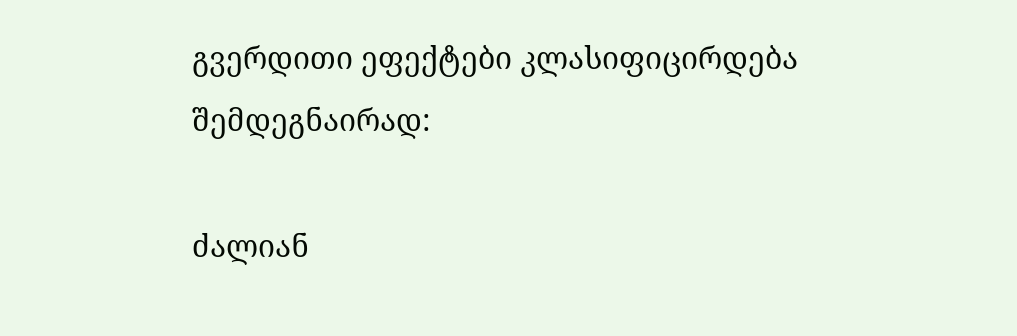გვერდითი ეფექტები კლასიფიცირდება შემდეგნაირად:

ძალიან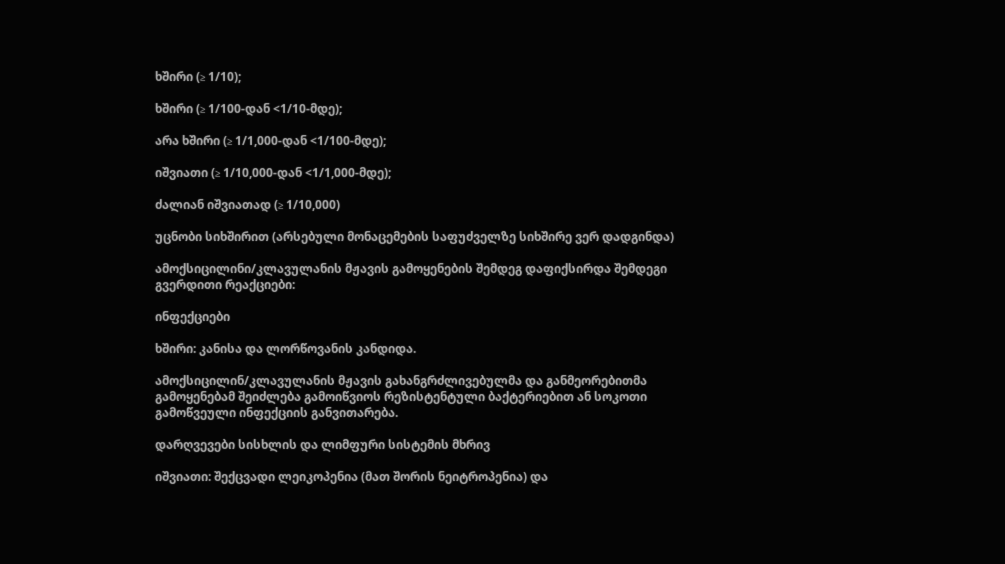ხშირი (≥ 1/10);

ხშირი (≥ 1/100-დან <1/10-მდე);

არა ხშირი (≥ 1/1,000-დან <1/100-მდე);

იშვიათი (≥ 1/10,000-დან <1/1,000-მდე);

ძალიან იშვიათად (≥ 1/10,000)

უცნობი სიხშირით (არსებული მონაცემების საფუძველზე სიხშირე ვერ დადგინდა)

ამოქსიცილინი/კლავულანის მჟავის გამოყენების შემდეგ დაფიქსირდა შემდეგი გვერდითი რეაქციები:

ინფექციები

ხშირი: კანისა და ლორწოვანის კანდიდა.

ამოქსიცილინ/კლავულანის მჟავის გახანგრძლივებულმა და განმეორებითმა გამოყენებამ შეიძლება გამოიწვიოს რეზისტენტული ბაქტერიებით ან სოკოთი გამოწვეული ინფექციის განვითარება.

დარღვევები სისხლის და ლიმფური სისტემის მხრივ

იშვიათი: შექცვადი ლეიკოპენია (მათ შორის ნეიტროპენია) და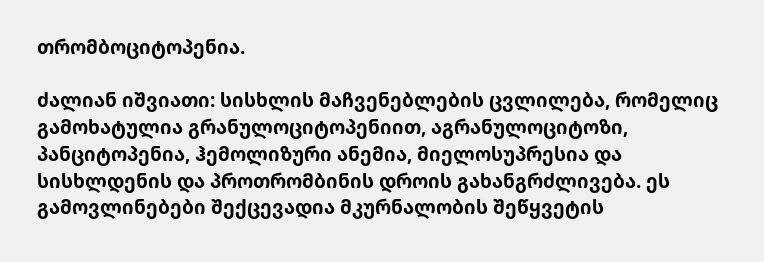თრომბოციტოპენია.

ძალიან იშვიათი: სისხლის მაჩვენებლების ცვლილება, რომელიც გამოხატულია გრანულოციტოპენიით, აგრანულოციტოზი, პანციტოპენია, ჰემოლიზური ანემია, მიელოსუპრესია და სისხლდენის და პროთრომბინის დროის გახანგრძლივება. ეს გამოვლინებები შექცევადია მკურნალობის შეწყვეტის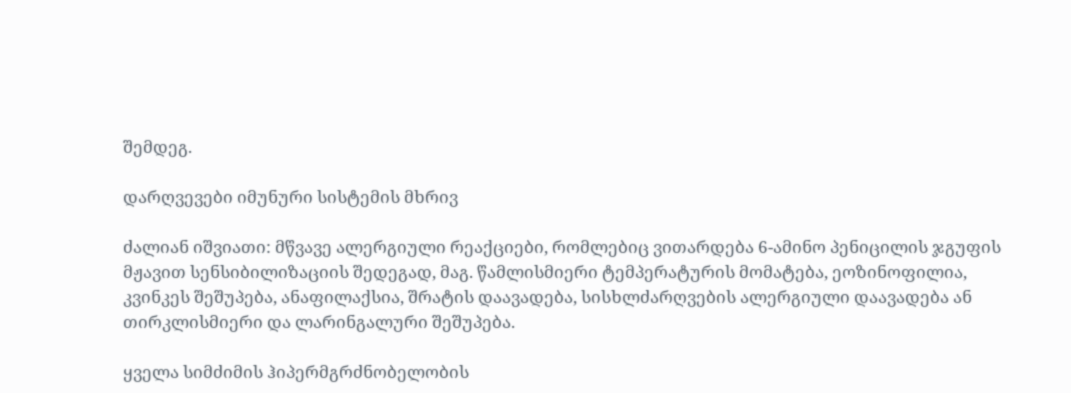შემდეგ.

დარღვევები იმუნური სისტემის მხრივ

ძალიან იშვიათი: მწვავე ალერგიული რეაქციები, რომლებიც ვითარდება 6-ამინო პენიცილის ჯგუფის მჟავით სენსიბილიზაციის შედეგად, მაგ. წამლისმიერი ტემპერატურის მომატება, ეოზინოფილია, კვინკეს შეშუპება, ანაფილაქსია, შრატის დაავადება, სისხლძარღვების ალერგიული დაავადება ან თირკლისმიერი და ლარინგალური შეშუპება.

ყველა სიმძიმის ჰიპერმგრძნობელობის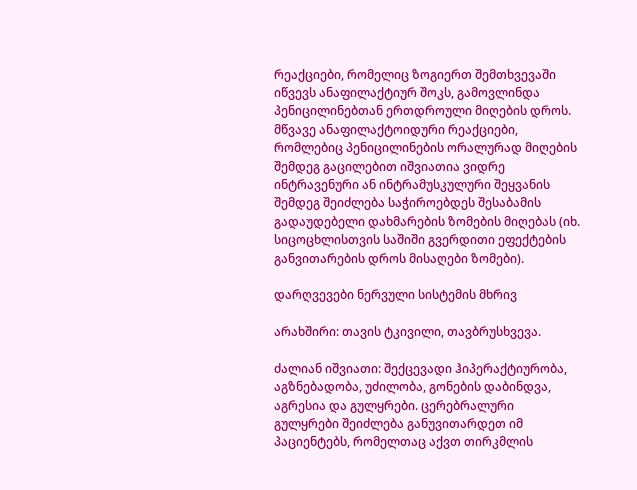რეაქციები, რომელიც ზოგიერთ შემთხვევაში იწვევს ანაფილაქტიურ შოკს, გამოვლინდა პენიცილინებთან ერთდროული მიღების დროს. მწვავე ანაფილაქტოიდური რეაქციები, რომლებიც პენიცილინების ორალურად მიღების შემდეგ გაცილებით იშვიათია ვიდრე ინტრავენური ან ინტრამუსკულური შეყვანის შემდეგ შეიძლება საჭიროებდეს შესაბამის გადაუდებელი დახმარების ზომების მიღებას (იხ. სიცოცხლისთვის საშიში გვერდითი ეფექტების განვითარების დროს მისაღები ზომები).

დარღვევები ნერვული სისტემის მხრივ

არახშირი: თავის ტკივილი, თავბრუსხვევა.

ძალიან იშვიათი: შექცევადი ჰიპერაქტიურობა, აგზნებადობა, უძილობა, გონების დაბინდვა, აგრესია და გულყრები. ცერებრალური გულყრები შეიძლება განუვითარდეთ იმ პაციენტებს, რომელთაც აქვთ თირკმლის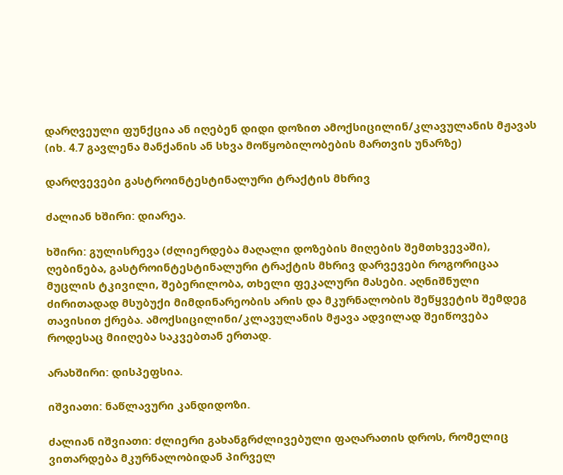დარღვეული ფუნქცია ან იღებენ დიდი დოზით ამოქსიცილინ/კლავულანის მჟავას (იხ. 4.7 გავლენა მანქანის ან სხვა მოწყობილობების მართვის უნარზე)

დარღვევები გასტროინტესტინალური ტრაქტის მხრივ

ძალიან ხშირი: დიარეა.

ხშირი: გულისრევა (ძლიერდება მაღალი დოზების მიღების შემთხვევაში), ღებინება, გასტროინტესტინალური ტრაქტის მხრივ დარვევები როგორიცაა მუცლის ტკივილი, შებერილობა, თხელი ფეკალური მასები. აღნიშნული ძირითადად მსუბუქი მიმდინარეობის არის და მკურნალობის შეწყვეტის შემდეგ თავისით ქრება. ამოქსიცილინი/კლავულანის მჟავა ადვილად შეიწოვება როდესაც მიიღება საკვებთან ერთად.

არახშირი: დისპეფსია.

იშვიათი: ნაწლავური კანდიდოზი.

ძალიან იშვიათი: ძლიერი გახანგრძლივებული ფაღარათის დროს, რომელიც ვითარდება მკურნალობიდან პირველ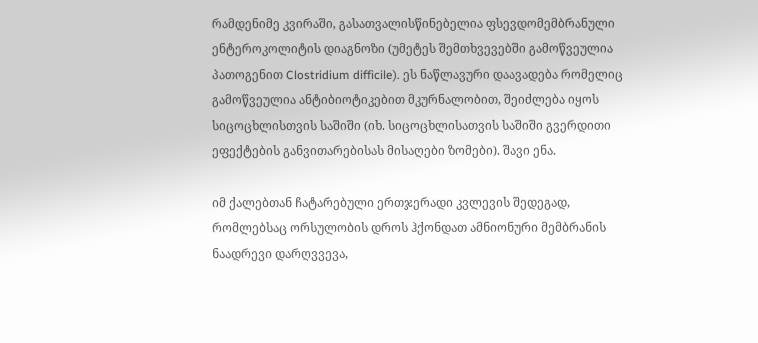რამდენიმე კვირაში, გასათვალისწინებელია ფსევდომემბრანული ენტეროკოლიტის დიაგნოზი (უმეტეს შემთხვევებში გამოწვეულია პათოგენით Clostridium difficile). ეს ნაწლავური დაავადება რომელიც გამოწვეულია ანტიბიოტიკებით მკურნალობით, შეიძლება იყოს სიცოცხლისთვის საშიში (იხ. სიცოცხლისათვის საშიში გვერდითი ეფექტების განვითარებისას მისაღები ზომები). შავი ენა.

იმ ქალებთან ჩატარებული ერთჯერადი კვლევის შედეგად, რომლებსაც ორსულობის დროს ჰქონდათ ამნიონური მემბრანის ნაადრევი დარღვვევა,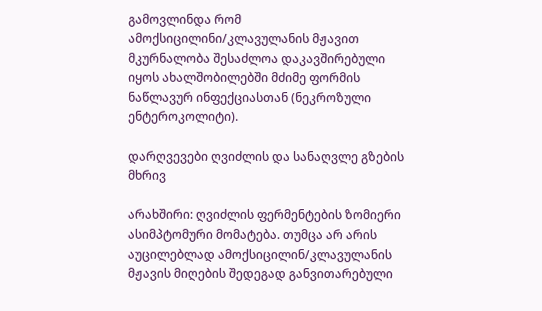გამოვლინდა რომ ამოქსიცილინი/კლავულანის მჟავით მკურნალობა შესაძლოა დაკავშირებული იყოს ახალშობილებში მძიმე ფორმის ნაწლავურ ინფექციასთან (ნეკროზული ენტეროკოლიტი).

დარღვევები ღვიძლის და სანაღვლე გზების მხრივ

არახშირი: ღვიძლის ფერმენტების ზომიერი ასიმპტომური მომატება. თუმცა არ არის აუცილებლად ამოქსიცილინ/კლავულანის მჟავის მიღების შედეგად განვითარებული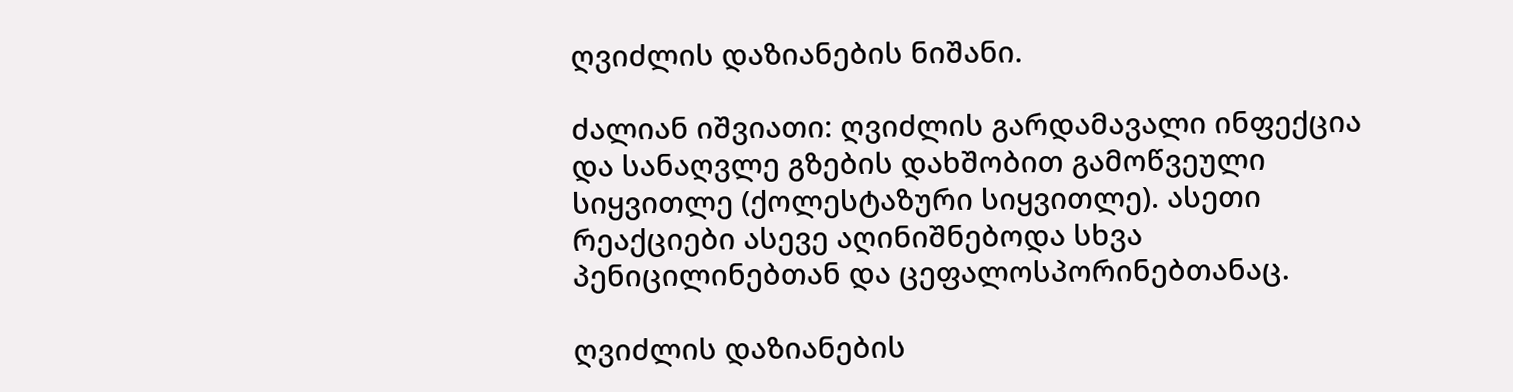ღვიძლის დაზიანების ნიშანი.

ძალიან იშვიათი: ღვიძლის გარდამავალი ინფექცია და სანაღვლე გზების დახშობით გამოწვეული სიყვითლე (ქოლესტაზური სიყვითლე). ასეთი რეაქციები ასევე აღინიშნებოდა სხვა პენიცილინებთან და ცეფალოსპორინებთანაც.

ღვიძლის დაზიანების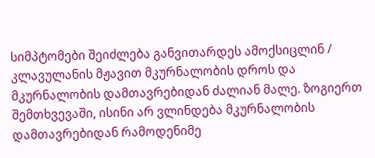სიმპტომები შეიძლება განვითარდეს ამოქსიცლინ / კლავულანის მჟავით მკურნალობის დროს და მკურნალობის დამთავრებიდან ძალიან მალე. ზოგიერთ შემთხვევაში, ისინი არ ვლინდება მკურნალობის დამთავრებიდან რამოდენიმე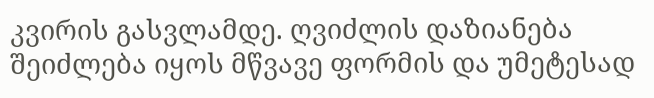კვირის გასვლამდე. ღვიძლის დაზიანება შეიძლება იყოს მწვავე ფორმის და უმეტესად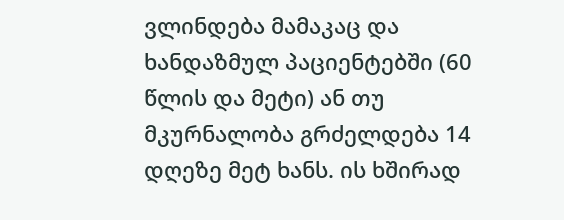ვლინდება მამაკაც და ხანდაზმულ პაციენტებში (60 წლის და მეტი) ან თუ მკურნალობა გრძელდება 14 დღეზე მეტ ხანს. ის ხშირად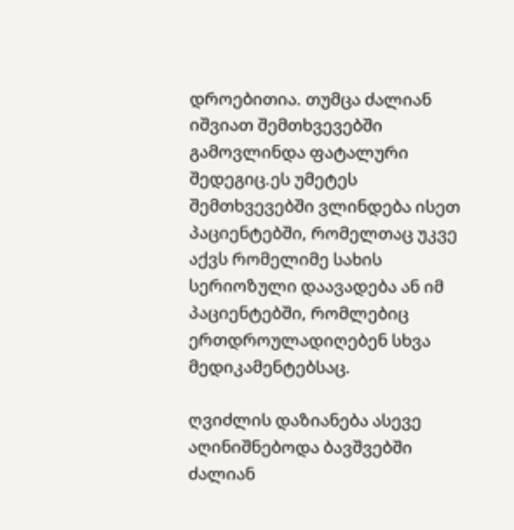დროებითია. თუმცა ძალიან იშვიათ შემთხვევებში გამოვლინდა ფატალური შედეგიც.ეს უმეტეს შემთხვევებში ვლინდება ისეთ პაციენტებში, რომელთაც უკვე აქვს რომელიმე სახის სერიოზული დაავადება ან იმ პაციენტებში, რომლებიც ერთდროულადიღებენ სხვა მედიკამენტებსაც.

ღვიძლის დაზიანება ასევე აღინიშნებოდა ბავშვებში ძალიან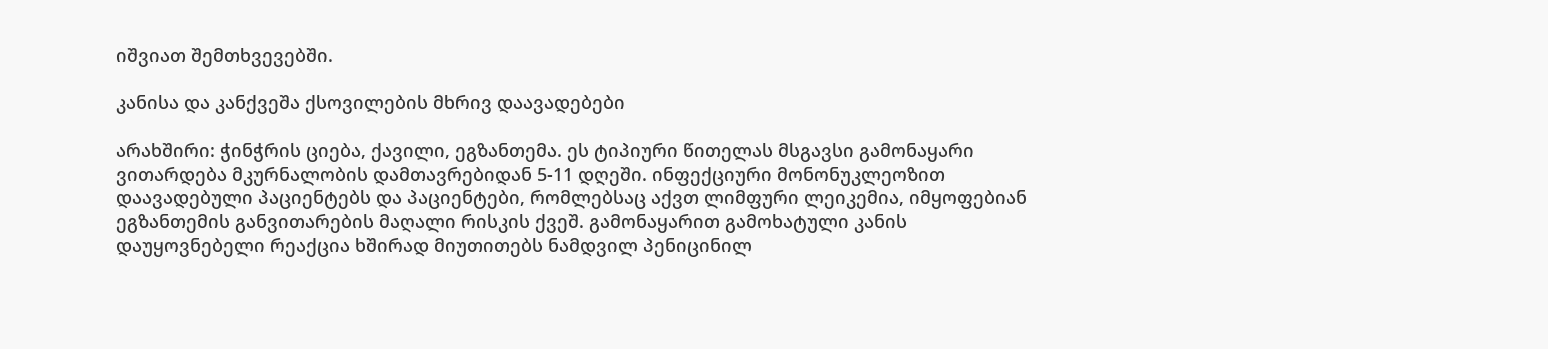იშვიათ შემთხვევებში.

კანისა და კანქვეშა ქსოვილების მხრივ დაავადებები

არახშირი: ჭინჭრის ციება, ქავილი, ეგზანთემა. ეს ტიპიური წითელას მსგავსი გამონაყარი ვითარდება მკურნალობის დამთავრებიდან 5-11 დღეში. ინფექციური მონონუკლეოზით დაავადებული პაციენტებს და პაციენტები, რომლებსაც აქვთ ლიმფური ლეიკემია, იმყოფებიან ეგზანთემის განვითარების მაღალი რისკის ქვეშ. გამონაყარით გამოხატული კანის დაუყოვნებელი რეაქცია ხშირად მიუთითებს ნამდვილ პენიცინილ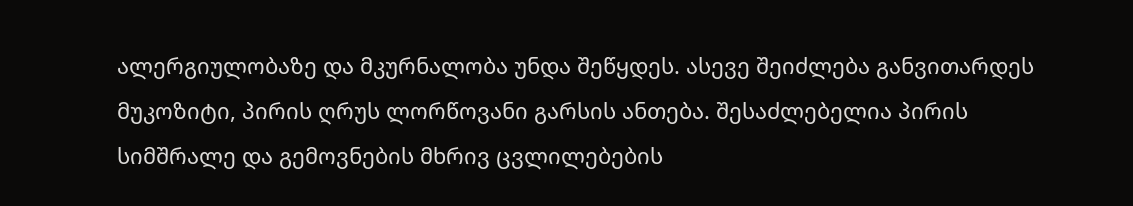ალერგიულობაზე და მკურნალობა უნდა შეწყდეს. ასევე შეიძლება განვითარდეს მუკოზიტი, პირის ღრუს ლორწოვანი გარსის ანთება. შესაძლებელია პირის სიმშრალე და გემოვნების მხრივ ცვლილებების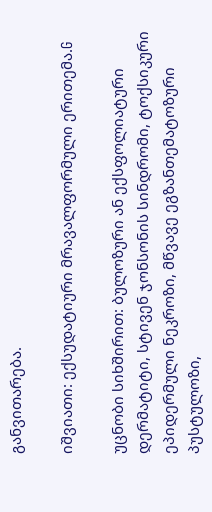განვითარება.

იშვიათი: ექსუდატიური მრავალფორმული ერითემა.G

უცნობი სიხშირით: ბულოზური ან ექსფოლიატური დერმატიტი, სტივენ ჯონსონის სინდრომი, ტოქსიკური ეპიდერმული ნეკროზი, მწვავე ეგზანთემატოზური პუსტულოზი,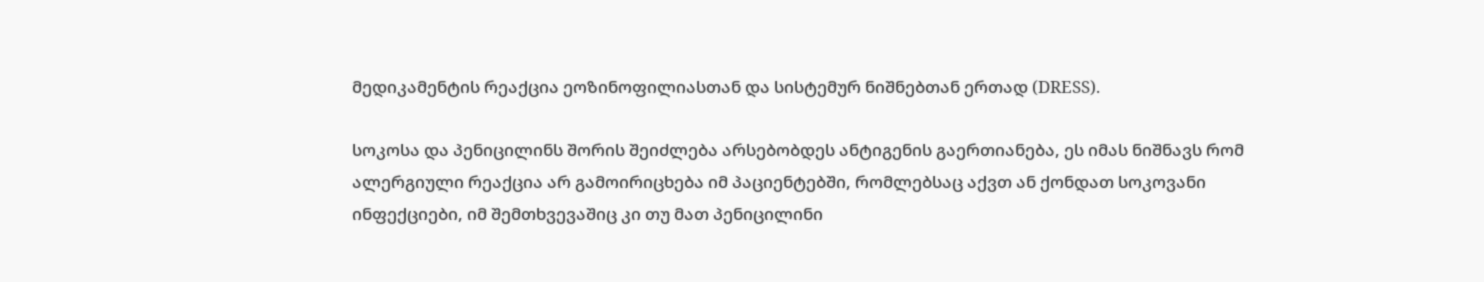მედიკამენტის რეაქცია ეოზინოფილიასთან და სისტემურ ნიშნებთან ერთად (DRESS).

სოკოსა და პენიცილინს შორის შეიძლება არსებობდეს ანტიგენის გაერთიანება, ეს იმას ნიშნავს რომ ალერგიული რეაქცია არ გამოირიცხება იმ პაციენტებში, რომლებსაც აქვთ ან ქონდათ სოკოვანი ინფექციები, იმ შემთხვევაშიც კი თუ მათ პენიცილინი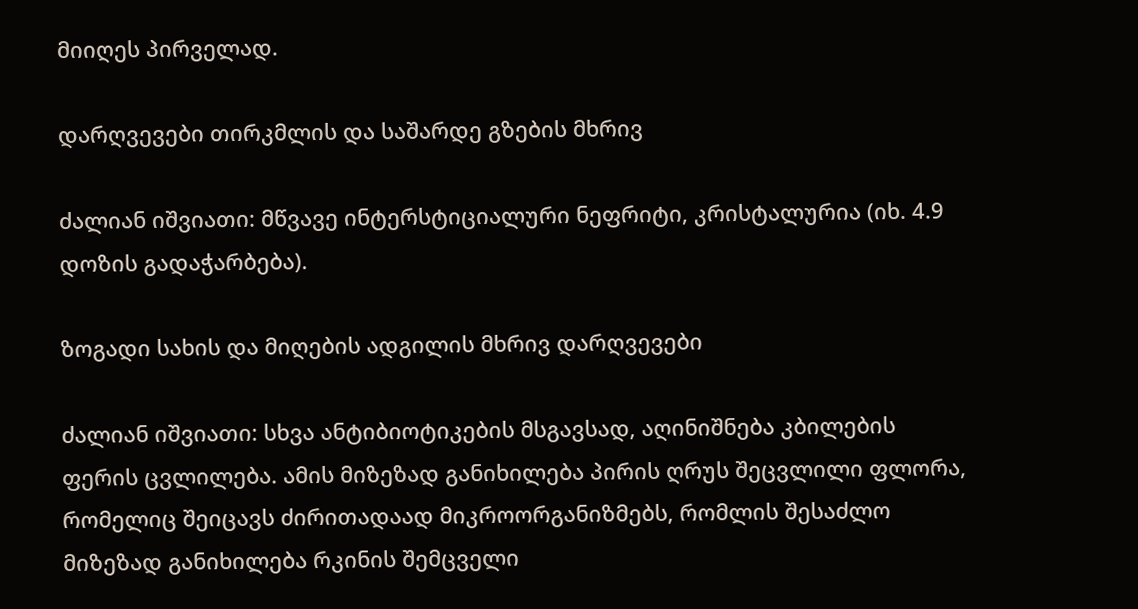მიიღეს პირველად.

დარღვევები თირკმლის და საშარდე გზების მხრივ

ძალიან იშვიათი: მწვავე ინტერსტიციალური ნეფრიტი, კრისტალურია (იხ. 4.9 დოზის გადაჭარბება).

ზოგადი სახის და მიღების ადგილის მხრივ დარღვევები

ძალიან იშვიათი: სხვა ანტიბიოტიკების მსგავსად, აღინიშნება კბილების ფერის ცვლილება. ამის მიზეზად განიხილება პირის ღრუს შეცვლილი ფლორა, რომელიც შეიცავს ძირითადაად მიკროორგანიზმებს, რომლის შესაძლო მიზეზად განიხილება რკინის შემცველი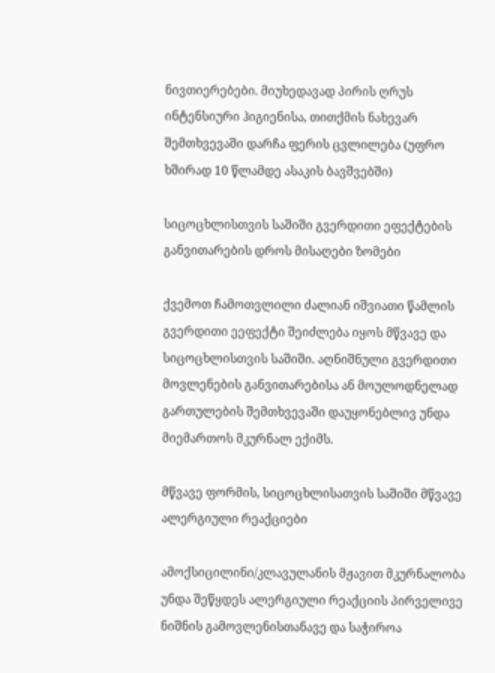ნივთიერებები. მიუხედავად პირის ღრუს ინტენსიური ჰიგიენისა, თითქმის ნახევარ შემთხვევაში დარჩა ფერის ცვლილება (უფრო ხშირად 10 წლამდე ასაკის ბავშვებში)

სიცოცხლისთვის საშიში გვერდითი ეფექტების განვითარების დროს მისაღები ზომები

ქვემოთ ჩამოთვლილი ძალიან იშვიათი წამლის გვერდითი ეეფექტი შეიძლება იყოს მწვავე და სიცოცხლისთვის საშიში. აღნიშნული გვერდითი მოვლენების განვითარებისა ან მოულოდნელად გართულების შემთხვევაში დაუყონებლივ უნდა მიემართოს მკურნალ ექიმს.

მწვავე ფორმის, სიცოცხლისათვის საშიში მწვავე ალერგიული რეაქციები

ამოქსიცილინი/კლავულანის მჟავით მკურნალობა უნდა შეწყდეს ალერგიული რეაქციის პირველივე ნიშნის გამოვლენისთანავე და საჭიროა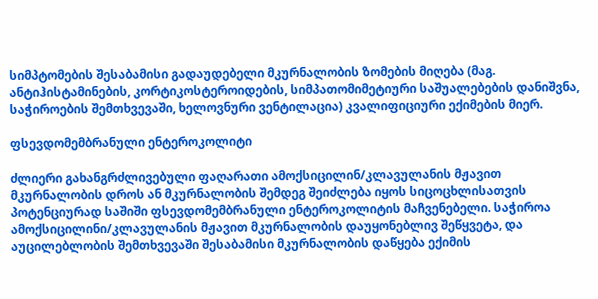სიმპტომების შესაბამისი გადაუდებელი მკურნალობის ზომების მიღება (მაგ. ანტიჰისტამინების, კორტიკოსტეროიდების, სიმპათომიმეტიური საშუალებების დანიშვნა, საჭიროების შემთხვევაში, ხელოვნური ვენტილაცია) კვალიფიციური ექიმების მიერ.

ფსევდომემბრანული ენტეროკოლიტი

ძლიერი გახანგრძლივებული ფაღარათი ამოქსიცილინ/კლავულანის მჟავით მკურნალობის დროს ან მკურნალობის შემდეგ შეიძლება იყოს სიცოცხლისათვის პოტენციურად საშიში ფსევდომემბრანული ენტეროკოლიტის მაჩვენებელი. საჭიროა ამოქსიცილინი/კლავულანის მჟავით მკურნალობის დაუყონებლივ შეწყვეტა, და აუცილებლობის შემთხვევაში შესაბამისი მკურნალობის დაწყება ექიმის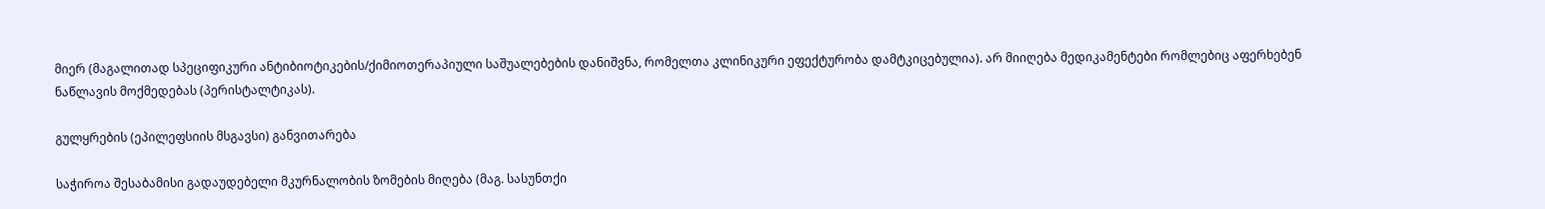მიერ (მაგალითად სპეციფიკური ანტიბიოტიკების/ქიმიოთერაპიული საშუალებების დანიშვნა, რომელთა კლინიკური ეფექტურობა დამტკიცებულია). არ მიიღება მედიკამენტები რომლებიც აფერხებენ ნაწლავის მოქმედებას (პერისტალტიკას).

გულყრების (ეპილეფსიის მსგავსი) განვითარება

საჭიროა შესაბამისი გადაუდებელი მკურნალობის ზომების მიღება (მაგ. სასუნთქი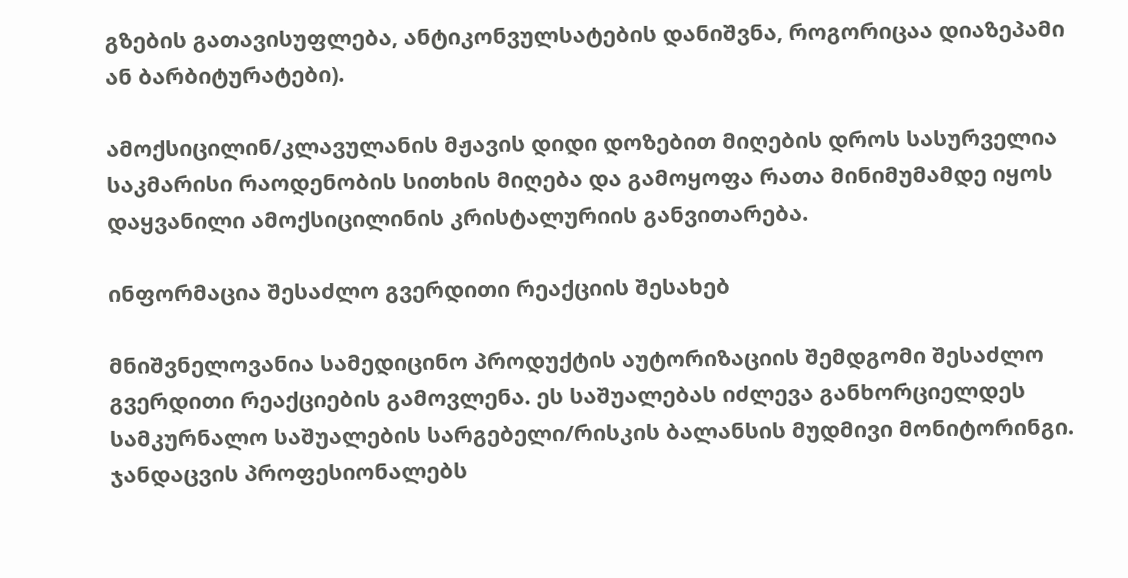გზების გათავისუფლება, ანტიკონვულსატების დანიშვნა, როგორიცაა დიაზეპამი ან ბარბიტურატები).

ამოქსიცილინ/კლავულანის მჟავის დიდი დოზებით მიღების დროს სასურველია საკმარისი რაოდენობის სითხის მიღება და გამოყოფა რათა მინიმუმამდე იყოს დაყვანილი ამოქსიცილინის კრისტალურიის განვითარება.

ინფორმაცია შესაძლო გვერდითი რეაქციის შესახებ

მნიშვნელოვანია სამედიცინო პროდუქტის აუტორიზაციის შემდგომი შესაძლო გვერდითი რეაქციების გამოვლენა. ეს საშუალებას იძლევა განხორციელდეს სამკურნალო საშუალების სარგებელი/რისკის ბალანსის მუდმივი მონიტორინგი. ჯანდაცვის პროფესიონალებს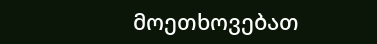მოეთხოვებათ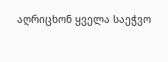აღრიცხონ ყველა საეჭვო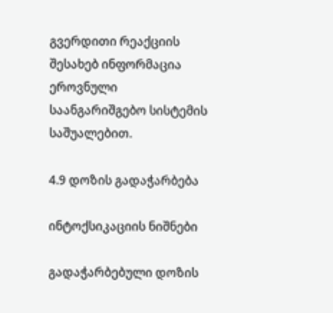გვერდითი რეაქციის შესახებ ინფორმაცია ეროვნული საანგარიშგებო სისტემის საშუალებით.

4.9 დოზის გადაჭარბება

ინტოქსიკაციის ნიშნები

გადაჭარბებული დოზის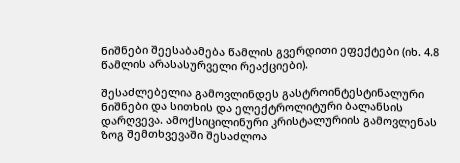ნიშნები შეესაბამება წამლის გვერდითი ეფექტები (იხ. 4.8 წამლის არასასურველი რეაქციები).

შესაძლებელია გამოვლინდეს გასტროინტესტინალური ნიშნები და სითხის და ელექტროლიტური ბალანსის დარღვევა. ამოქსიცილინური კრისტალურიის გამოვლენას ზოგ შემთხვევაში შესაძლოა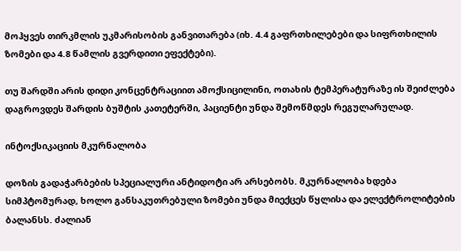მოჰყვეს თირკმლის უკმარისობის განვითარება (იხ. 4.4 გაფრთხილებები და სიფრთხილის ზომები და 4.8 წამლის გვერდითი ეფექტები).

თუ შარდში არის დიდი კონცენტრაციით ამოქსიცილინი, ოთახის ტემპერატურაზე ის შეიძლება დაგროვდეს შარდის ბუშტის კათეტერში, პაციენტი უნდა შემოწმდეს რეგულარულად.

ინტოქსიკაციის მკურნალობა

დოზის გადაჭარბების სპეციალური ანტიდოტი არ არსებობს. მკურნალობა ხდება სიმპტომურად, ხოლო განსაკუთრებული ზომები უნდა მიექცეს წყლისა და ელექტროლიტების ბალანსს. ძალიან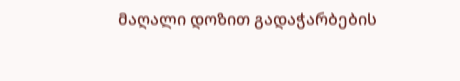მაღალი დოზით გადაჭარბების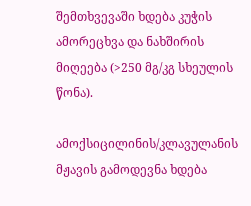შემთხვევაში ხდება კუჭის ამორეცხვა და ნახშირის მიღეება (>250 მგ/კგ სხეულის წონა).

ამოქსიცილინის/კლავულანის მჟავის გამოდევნა ხდება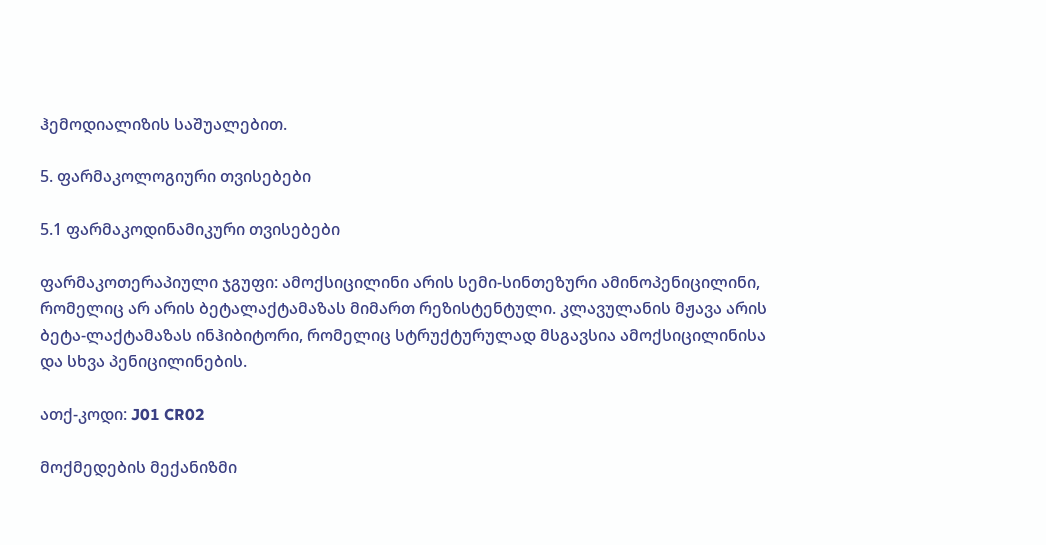ჰემოდიალიზის საშუალებით.

5. ფარმაკოლოგიური თვისებები

5.1 ფარმაკოდინამიკური თვისებები

ფარმაკოთერაპიული ჯგუფი: ამოქსიცილინი არის სემი-სინთეზური ამინოპენიცილინი, რომელიც არ არის ბეტალაქტამაზას მიმართ რეზისტენტული. კლავულანის მჟავა არის ბეტა-ლაქტამაზას ინჰიბიტორი, რომელიც სტრუქტურულად მსგავსია ამოქსიცილინისა და სხვა პენიცილინების.

ათქ-კოდი: J01 CR02

მოქმედების მექანიზმი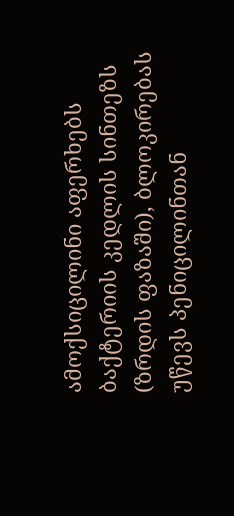ამოქსიცილინი აფერხებს ბაქტერიის კედლის სინთეზს (ზრდის ფაზაში), ბლოკირებას უწევს პენიცილინთან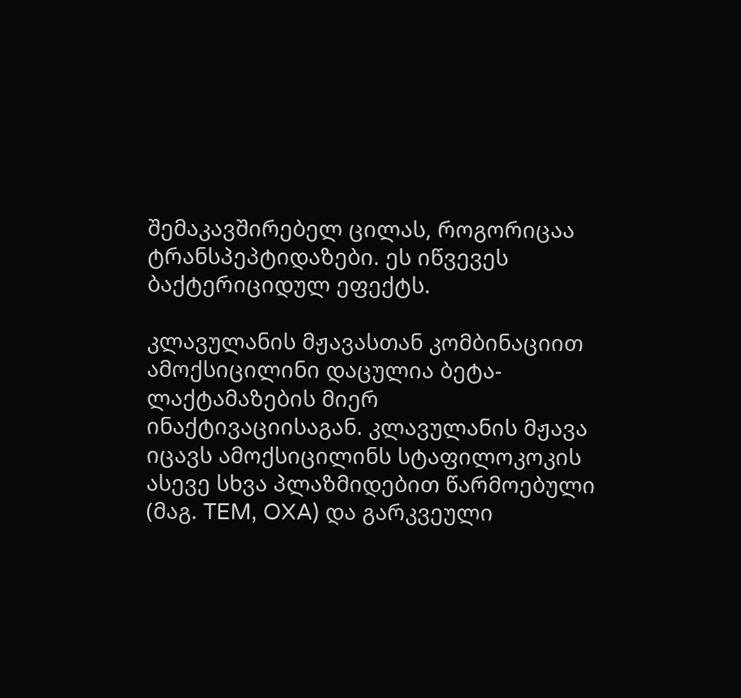შემაკავშირებელ ცილას, როგორიცაა ტრანსპეპტიდაზები. ეს იწვევეს ბაქტერიციდულ ეფექტს.

კლავულანის მჟავასთან კომბინაციით ამოქსიცილინი დაცულია ბეტა-ლაქტამაზების მიერ ინაქტივაციისაგან. კლავულანის მჟავა იცავს ამოქსიცილინს სტაფილოკოკის ასევე სხვა პლაზმიდებით წარმოებული (მაგ. TEM, OXA) და გარკვეული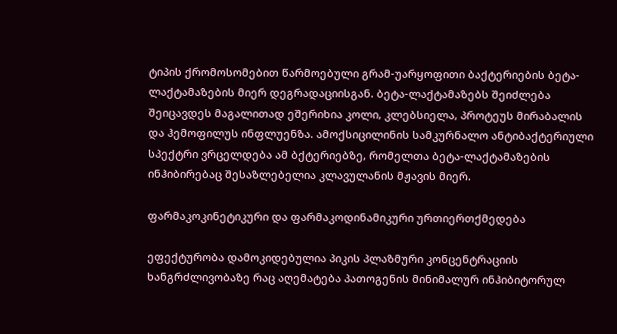ტიპის ქრომოსომებით წარმოებული გრამ-უარყოფითი ბაქტერიების ბეტა-ლაქტამაზების მიერ დეგრადაციისგან. ბეტა-ლაქტამაზებს შეიძლება შეიცავდეს მაგალითად ეშერიხია კოლი, კლებსიელა, პროტეუს მირაბალის და ჰემოფილუს ინფლუენზა. ამოქსიცილინის სამკურნალო ანტიბაქტერიული სპექტრი ვრცელდება ამ ბქტერიებზე, რომელთა ბეტა-ლაქტამაზების ინჰიბირებაც შესაზლებელია კლავულანის მჟავის მიერ.

ფარმაკოკინეტიკური და ფარმაკოდინამიკური ურთიერთქმედება

ეფექტურობა დამოკიდებულია პიკის პლაზმური კონცენტრაციის ხანგრძლივობაზე რაც აღემატება პათოგენის მინიმალურ ინჰიბიტორულ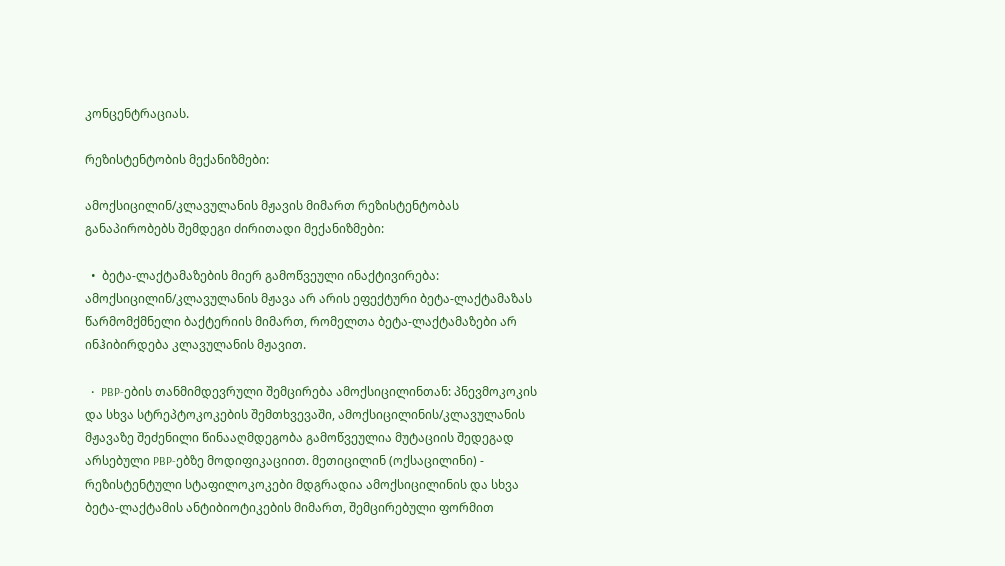კონცენტრაციას.

რეზისტენტობის მექანიზმები:

ამოქსიცილინ/კლავულანის მჟავის მიმართ რეზისტენტობას განაპირობებს შემდეგი ძირითადი მექანიზმები:

  •  ბეტა-ლაქტამაზების მიერ გამოწვეული ინაქტივირება: ამოქსიცილინ/კლავულანის მჟავა არ არის ეფექტური ბეტა-ლაქტამაზას წარმომქმნელი ბაქტერიის მიმართ, რომელთა ბეტა-ლაქტამაზები არ ინჰიბირდება კლავულანის მჟავით.

  •  PBP-ების თანმიმდევრული შემცირება ამოქსიცილინთან: პნევმოკოკის და სხვა სტრეპტოკოკების შემთხვევაში, ამოქსიცილინის/კლავულანის მჟავაზე შეძენილი წინააღმდეგობა გამოწვეულია მუტაციის შედეგად არსებული PBP-ებზე მოდიფიკაციით. მეთიცილინ (ოქსაცილინი) - რეზისტენტული სტაფილოკოკები მდგრადია ამოქსიცილინის და სხვა ბეტა-ლაქტამის ანტიბიოტიკების მიმართ, შემცირებული ფორმით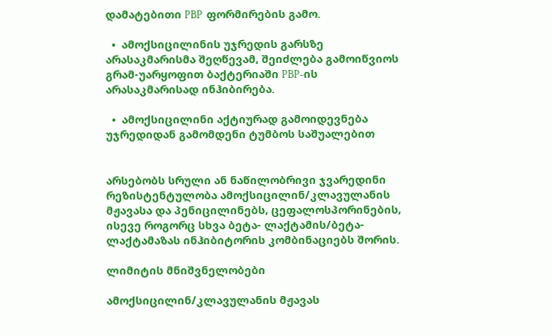დამატებითი PBP  ფორმირების გამო.

  •  ამოქსიცილინის უჯრედის გარსზე არასაკმარისმა შეღწევამ, შეიძლება გამოიწვიოს გრამ-უარყოფით ბაქტერიაში PBP-ის არასაკმარისად ინჰიბირება.

  •  ამოქსიცილინი აქტიურად გამოიდევნება უჯრედიდან გამომდენი ტუმბოს საშუალებით


არსებობს სრული ან ნაწილობრივი ჯვარედინი რეზისტენტულობა ამოქსიცილინ/კლავულანის მჟავასა და პენიცილინებს, ცეფალოსპორინების, ისევე როგორც სხვა ბეტა- ლაქტამის/ბეტა-ლაქტამაზას ინჰიბიტორის კომბინაციებს შორის.

ლიმიტის მნიშვნელობები

ამოქსიცილინ/კლავულანის მჟავას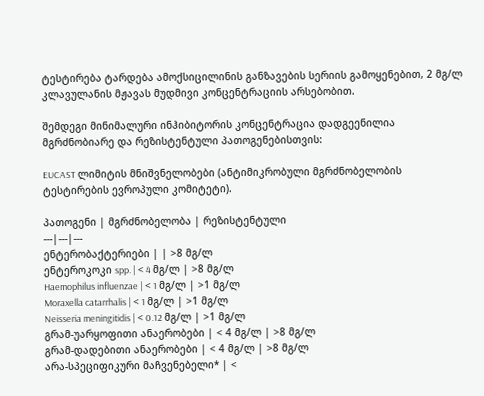ტესტირება ტარდება ამოქსიცილინის განზავების სერიის გამოყენებით, 2 მგ/ლ კლავულანის მჟავას მუდმივი კონცენტრაციის არსებობით.

შემდეგი მინიმალური ინჰიბიტორის კონცენტრაცია დადგეენილია მგრძნობიარე და რეზისტენტული პათოგენებისთვის:

EUCAST ლიმიტის მნიშვნელობები (ანტიმიკრობული მგრძნობელობის ტესტირების ევროპული კომიტეტი).

პათოგენი | მგრძნობელობა | რეზისტენტული
---|---|---
ენტერობაქტერიები | | >8 მგ/ლ
ენტეროკოკი spp. | < 4 მგ/ლ | >8 მგ/ლ
Haemophilus influenzae | < 1 მგ/ლ | >1 მგ/ლ
Moraxella catarrhalis | < 1 მგ/ლ | >1 მგ/ლ
Neisseria meningitidis | < 0.12 მგ/ლ | >1 მგ/ლ
გრამ-უარყოფითი ანაერობები | < 4 მგ/ლ | >8 მგ/ლ
გრამ-დადებითი ანაერობები | < 4 მგ/ლ | >8 მგ/ლ
არა-სპეციფიკური მაჩვენებელი* | <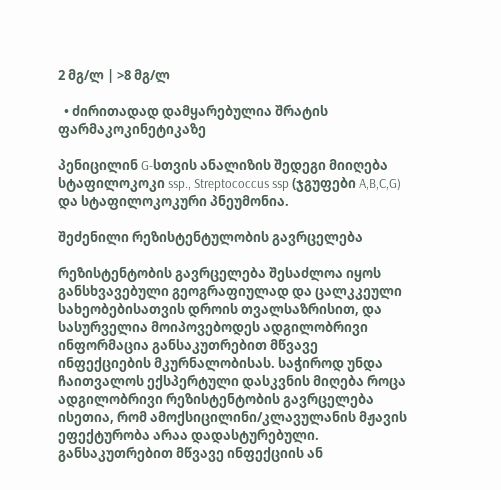2 მგ/ლ | >8 მგ/ლ

  • ძირითადად დამყარებულია შრატის ფარმაკოკინეტიკაზე

პენიცილინ G-სთვის ანალიზის შედეგი მიიღება სტაფილოკოკი ssp., Streptococcus ssp (ჯგუფები A,B,C,G) და სტაფილოკოკური პნეუმონია.

შეძენილი რეზისტენტულობის გავრცელება

რეზისტენტობის გავრცელება შესაძლოა იყოს განსხვავებული გეოგრაფიულად და ცალკკეული სახეობებისათვის დროის თვალსაზრისით, და სასურველია მოიპოვებოდეს ადგილობრივი ინფორმაცია განსაკუთრებით მწვავე ინფექციების მკურნალობისას. საჭიროდ უნდა ჩაითვალოს ექსპერტული დასკვნის მიღება როცა ადგილობრივი რეზისტენტობის გავრცელება ისეთია, რომ ამოქსიცილინი/კლავულანის მჟავის ეფექტურობა არაა დადასტურებული. განსაკუთრებით მწვავე ინფექციის ან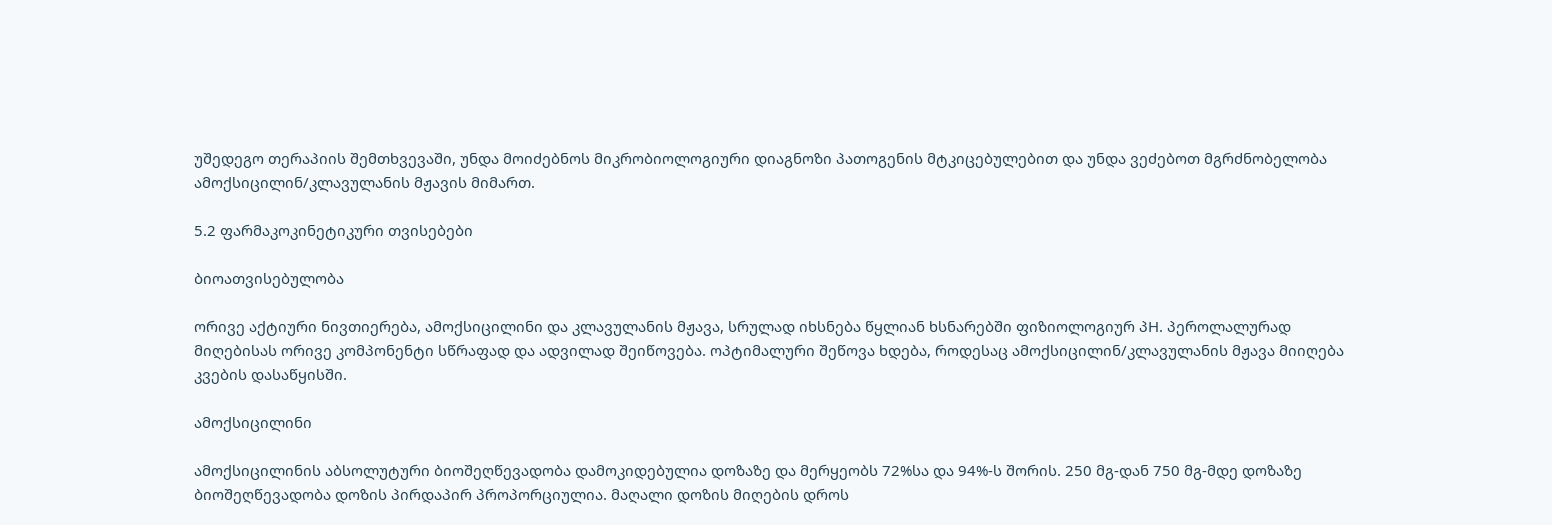უშედეგო თერაპიის შემთხვევაში, უნდა მოიძებნოს მიკრობიოლოგიური დიაგნოზი პათოგენის მტკიცებულებით და უნდა ვეძებოთ მგრძნობელობა ამოქსიცილინ/კლავულანის მჟავის მიმართ.

5.2 ფარმაკოკინეტიკური თვისებები

ბიოათვისებულობა

ორივე აქტიური ნივთიერება, ამოქსიცილინი და კლავულანის მჟავა, სრულად იხსნება წყლიან ხსნარებში ფიზიოლოგიურ პH. პეროლალურად მიღებისას ორივე კომპონენტი სწრაფად და ადვილად შეიწოვება. ოპტიმალური შეწოვა ხდება, როდესაც ამოქსიცილინ/კლავულანის მჟავა მიიღება კვების დასაწყისში.

ამოქსიცილინი

ამოქსიცილინის აბსოლუტური ბიოშეღწევადობა დამოკიდებულია დოზაზე და მერყეობს 72%სა და 94%-ს შორის. 250 მგ-დან 750 მგ-მდე დოზაზე ბიოშეღწევადობა დოზის პირდაპირ პროპორციულია. მაღალი დოზის მიღების დროს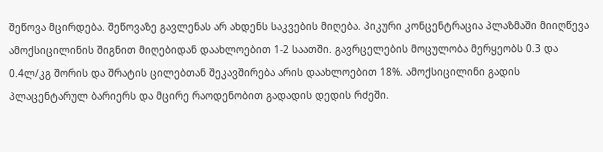შეწოვა მცირდება. შეწოვაზე გავლენას არ ახდენს საკვების მიღება. პიკური კონცენტრაცია პლაზმაში მიიღწევა ამოქსიცილინის შიგნით მიღებიდან დაახლოებით 1-2 საათში. გავრცელების მოცულობა მერყეობს 0.3 და 0.4ლ/კგ შორის და შრატის ცილებთან შეკავშირება არის დაახლოებით 18%. ამოქსიცილინი გადის პლაცენტარულ ბარიერს და მცირე რაოდენობით გადადის დედის რძეში.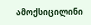ამოქსიცილინი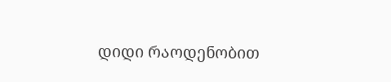დიდი რაოდენობით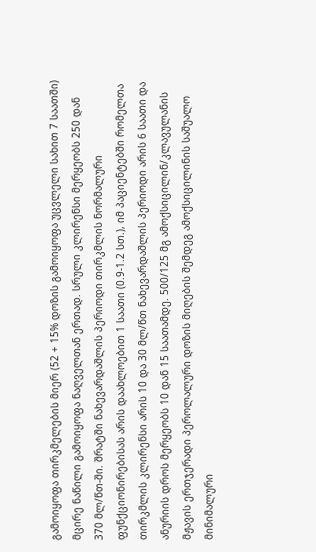გამოიყოფა თირკმელების მიერ (52 + 15% დოზის გამოიყოფა უცვლელი სახით 7 საათში) მცირე ნაწილი გამოიყოფა ნაღველთან ერთად. სრული კლირენსი მერყეობს 250 დან 370 მლ/წთ-ში. შრატში ნახევარდაშლის პერიოდი თირკმლის ნორმალური ფუნქციონირებისას არის დაახლოებით 1 საათი (0.9-1.2 სთ.), იმ პაციენტებში რომელთა თირკმლის კლირენსი არის 10 და 30 მლ/წთ ნახევარდაშლის პერიოდი არის 6 საათი და ანურიის დროს მერყეობს 10 დან 15 საათამდე. 500/125 მგ ამოქსიცილინ/კლავულანის მჟავის ერთჯერადი პეროლალური დოზის მიღების შემდეგ ამოქსიცილინის საშუალო მინიმალური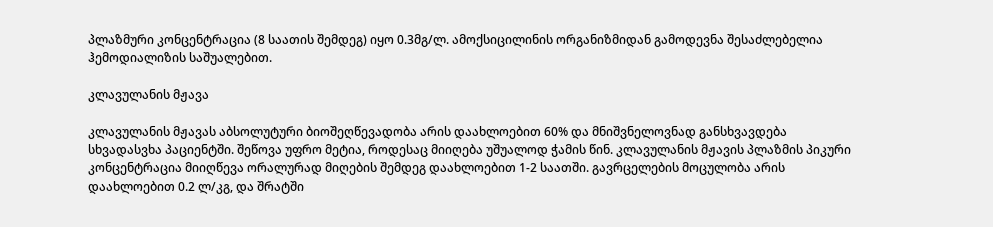პლაზმური კონცენტრაცია (8 საათის შემდეგ) იყო 0.3მგ/ლ. ამოქსიცილინის ორგანიზმიდან გამოდევნა შესაძლებელია ჰემოდიალიზის საშუალებით.

კლავულანის მჟავა

კლავულანის მჟავას აბსოლუტური ბიოშეღწევადობა არის დაახლოებით 60% და მნიშვნელოვნად განსხვავდება სხვადასვხა პაციენტში. შეწოვა უფრო მეტია, როდესაც მიიღება უშუალოდ ჭამის წინ. კლავულანის მჟავის პლაზმის პიკური კონცენტრაცია მიიღწევა ორალურად მიღების შემდეგ დაახლოებით 1-2 საათში. გავრცელების მოცულობა არის დაახლოებით 0.2 ლ/კგ, და შრატში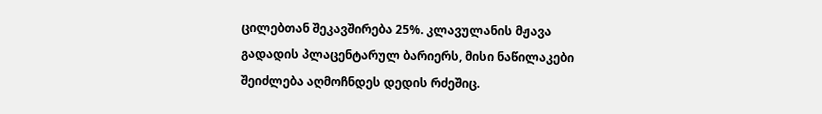ცილებთან შეკავშირება 25%. კლავულანის მჟავა გადადის პლაცენტარულ ბარიერს, მისი ნაწილაკები შეიძლება აღმოჩნდეს დედის რძეშიც.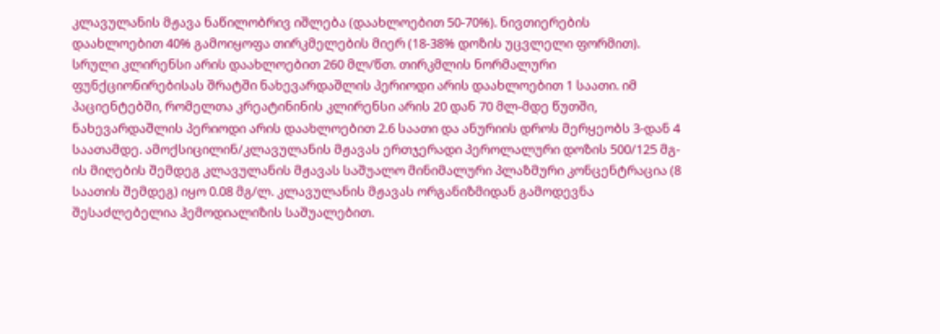კლავულანის მჟავა ნაწილობრივ იშლება (დაახლოებით 50-70%). ნივთიერების დაახლოებით 40% გამოიყოფა თირკმელების მიერ (18-38% დოზის უცვლელი ფორმით). სრული კლირენსი არის დაახლოებით 260 მლ/წთ. თირკმლის ნორმალური ფუნქციონირებისას შრატში ნახევარდაშლის პერიოდი არის დაახლოებით 1 საათი. იმ პაციენტებში, რომელთა კრეატინინის კლირენსი არის 20 დან 70 მლ-მდე წუთში, ნახევარდაშლის პერიოდი არის დაახლოებით 2.6 საათი და ანურიის დროს მერყეობს 3-დან 4 საათამდე. ამოქსიცილინ/კლავულანის მჟავას ერთჯერადი პეროლალური დოზის 500/125 მგ-ის მიღების შემდეგ კლავულანის მჟავას საშუალო მინიმალური პლაზმური კონცენტრაცია (8 საათის შემდეგ) იყო 0.08 მგ/ლ. კლავულანის მჟავას ორგანიზმიდან გამოდევნა შესაძლებელია ჰემოდიალიზის საშუალებით.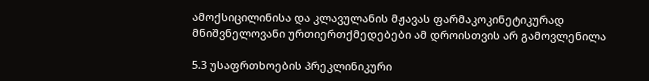ამოქსიცილინისა და კლავულანის მჟავას ფარმაკოკინეტიკურად მნიშვნელოვანი ურთიერთქმედებები ამ დროისთვის არ გამოვლენილა

5.3 უსაფრთხოების პრეკლინიკური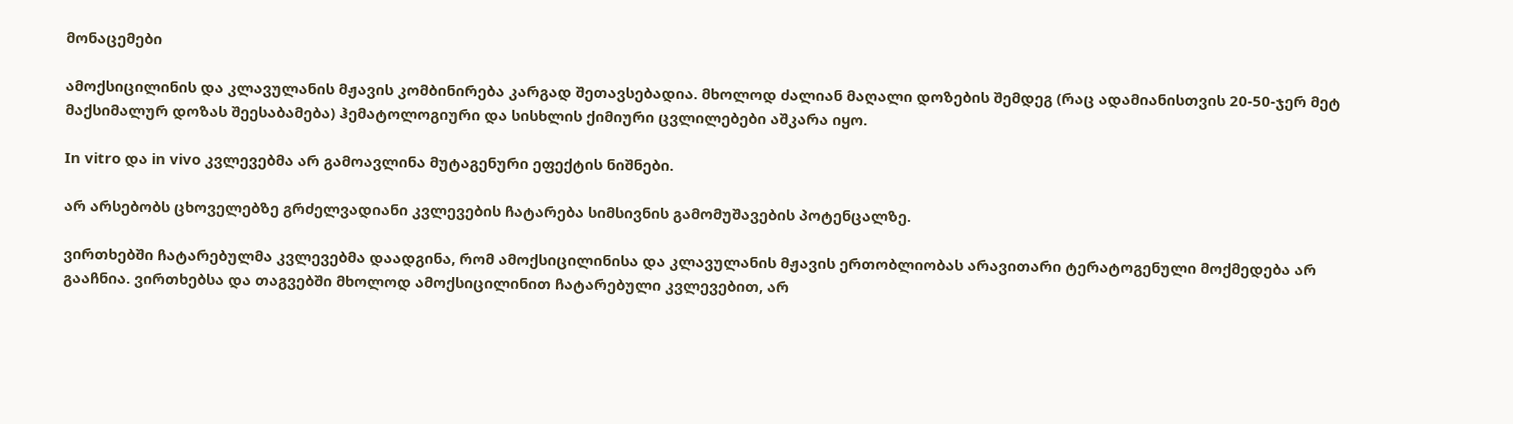მონაცემები

ამოქსიცილინის და კლავულანის მჟავის კომბინირება კარგად შეთავსებადია. მხოლოდ ძალიან მაღალი დოზების შემდეგ (რაც ადამიანისთვის 20-50-ჯერ მეტ მაქსიმალურ დოზას შეესაბამება) ჰემატოლოგიური და სისხლის ქიმიური ცვლილებები აშკარა იყო.

In vitro და in vivo კვლევებმა არ გამოავლინა მუტაგენური ეფექტის ნიშნები.

არ არსებობს ცხოველებზე გრძელვადიანი კვლევების ჩატარება სიმსივნის გამომუშავების პოტენცალზე.

ვირთხებში ჩატარებულმა კვლევებმა დაადგინა, რომ ამოქსიცილინისა და კლავულანის მჟავის ერთობლიობას არავითარი ტერატოგენული მოქმედება არ გააჩნია. ვირთხებსა და თაგვებში მხოლოდ ამოქსიცილინით ჩატარებული კვლევებით, არ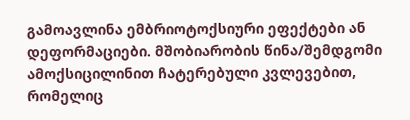გამოავლინა ემბრიოტოქსიური ეფექტები ან დეფორმაციები. მშობიარობის წინა/შემდგომი ამოქსიცილინით ჩატერებული კვლევებით, რომელიც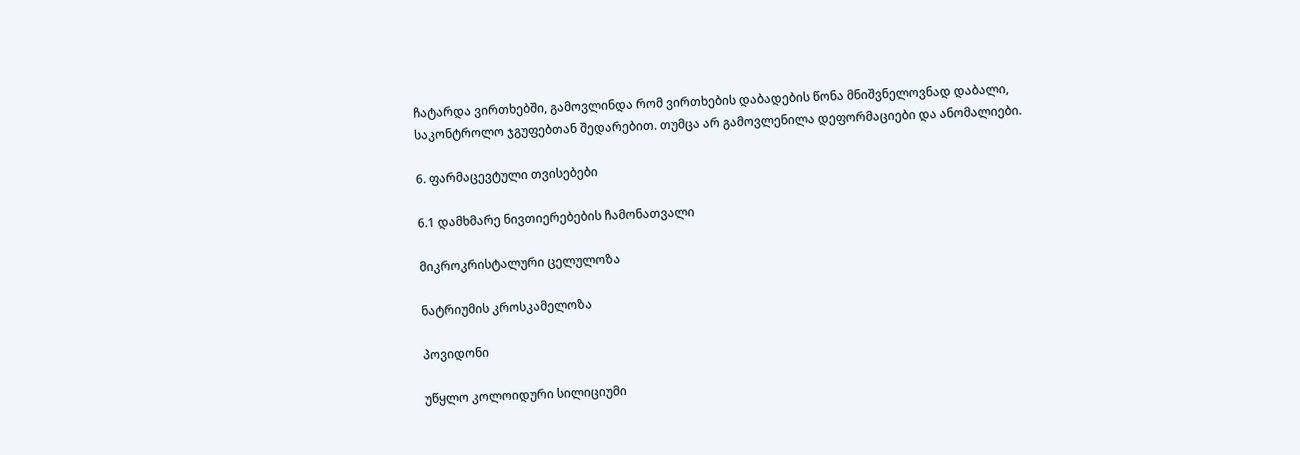ჩატარდა ვირთხებში, გამოვლინდა რომ ვირთხების დაბადების წონა მნიშვნელოვნად დაბალი, საკონტროლო ჯგუფებთან შედარებით. თუმცა არ გამოვლენილა დეფორმაციები და ანომალიები.

6. ფარმაცევტული თვისებები

6.1 დამხმარე ნივთიერებების ჩამონათვალი

მიკროკრისტალური ცელულოზა

ნატრიუმის კროსკამელოზა

პოვიდონი

უწყლო კოლოიდური სილიციუმი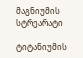მაგნიუმის სტრეარატი

ტიტანიუმის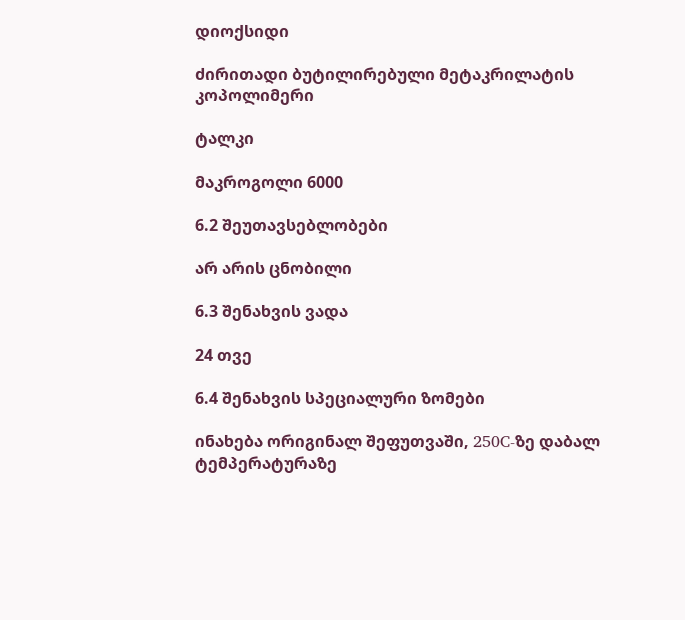დიოქსიდი

ძირითადი ბუტილირებული მეტაკრილატის კოპოლიმერი

ტალკი

მაკროგოლი 6000

6.2 შეუთავსებლობები

არ არის ცნობილი

6.3 შენახვის ვადა

24 თვე

6.4 შენახვის სპეციალური ზომები

ინახება ორიგინალ შეფუთვაში, 250C-ზე დაბალ ტემპერატურაზე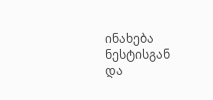ინახება ნესტისგან და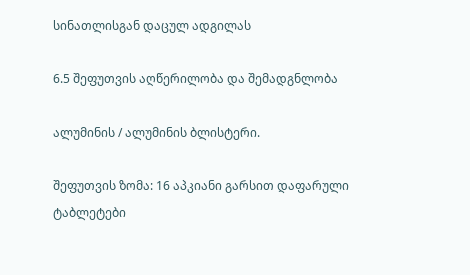სინათლისგან დაცულ ადგილას

6.5 შეფუთვის აღწერილობა და შემადგნლობა

ალუმინის / ალუმინის ბლისტერი.

შეფუთვის ზომა: 16 აპკიანი გარსით დაფარული ტაბლეტები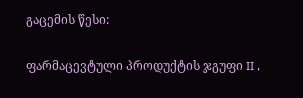გაცემის წესი:

ფარმაცევტული პროდუქტის ჯგუფი II ,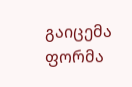გაიცემა ფორმა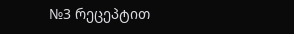№3 რეცეპტით